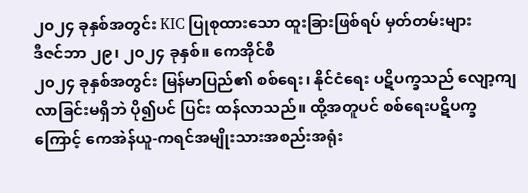၂၀၂၄ ခုနှစ်အတွင်း KIC ပြုစုထားသော ထူးခြားဖြစ်ရပ် မှတ်တမ်းများ
ဒီဇင်ဘာ ၂၉၊ ၂၀၂၄ ခုနှစ်။ ကေအိုင်စီ
၂၀၂၄ ခုနှစ်အတွင်း မြန်မာပြည်၏ စစ်ရေး၊ နိုင်ငံရေး ပဋိပက္ခသည် လျော့ကျလာခြင်းမရှိဘဲ ပို၍ပင် ပြင်း ထန်လာသည်။ ထို့အတူပင် စစ်ရေးပဋိပက္ခကြောင့် ကေအဲန်ယူ-ကရင်အမျိုးသားအစည်းအရုံး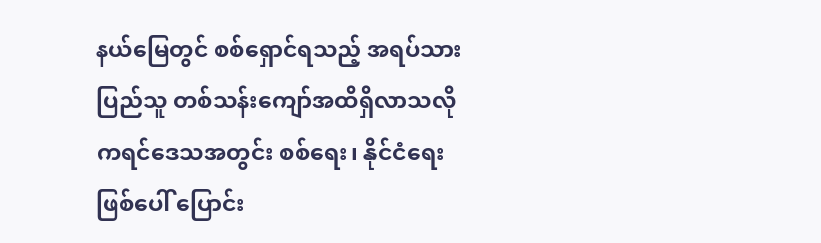နယ်မြေတွင် စစ်ရှောင်ရသည့် အရပ်သား ပြည်သူ တစ်သန်းကျော်အထိရှိလာသလို ကရင်ဒေသအတွင်း စစ်ရေး၊ နိုင်ငံရေးဖြစ်ပေါ် ပြောင်း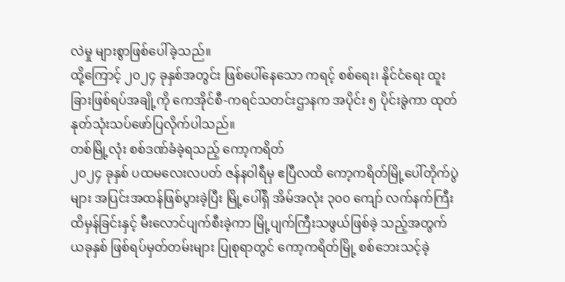လဲမှု များစွာဖြစ်ပေါ်ခဲ့သည်။
ထို့ကြောင့် ၂၀၂၄ ခုနှစ်အတွင်း ဖြစ်ပေါ်နေသော ကရင့် စစ်ရေး၊ နိုင်ငံရေး ထူးခြားဖြစ်ရပ်အချို့ကို ကေအိုင်စီ-ကရင်သတင်းဌာနက အပိုင်း ၅ ပိုင်းခွဲကာ ထုတ်နုတ်သုံးသပ်ဖော်ပြလိုက်ပါသည်။
တစ်မြို့လုံး စစ်ဒဏ်ခံခဲ့ရသည့် ကော့ကရိတ်
၂၀၂၄ ခုနှစ် ပထမလေးလပတ် ဇန်နဝါရီမှ ဧပြီလထိ ကော့ကရိတ်မြို့ပေါ်တိုက်ပွဲများ အပြင်းအထန်ဖြစ်ပွားခဲ့ပြီး မြို့ပေါ်ရှိ အိမ်အလုံး ၃၀၀ ကျော် လက်နက်ကြီးထိမှန်ခြင်းနှင့် မီးလောင်ပျက်စီးခဲ့ကာ မြို့ပျက်ကြီးသဖွယ်ဖြစ်ခဲ့ သည့်အတွက် ယခုနှစ် ဖြစ်ရပ်မှတ်တမ်းများ ပြုစုရာတွင် ကော့ကရိတ်မြို့ စစ်ဘေးသင့်ခဲ့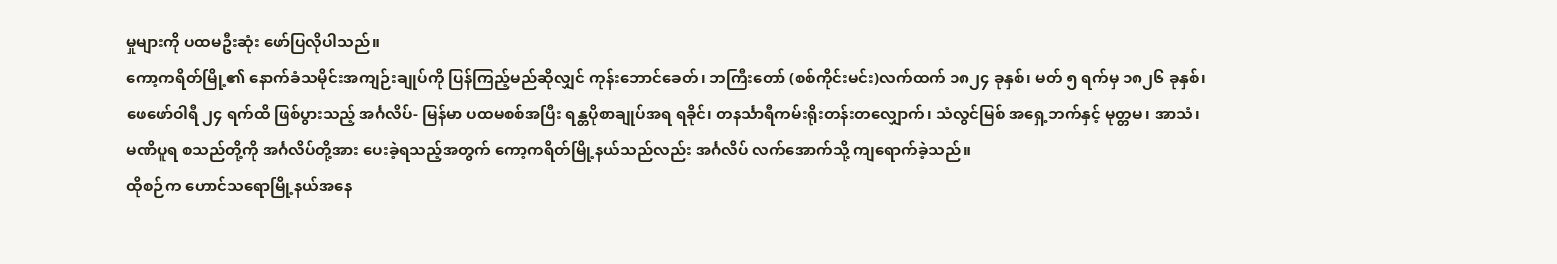မှုများကို ပထမဦးဆုံး ဖော်ပြလိုပါသည်။
ကော့ကရိတ်မြို့၏ နောက်ခံသမိုင်းအကျဉ်းချုပ်ကို ပြန်ကြည့်မည်ဆိုလျှင် ကုန်းဘောင်ခေတ်၊ ဘကြီးတော် (စစ်ကိုင်းမင်း)လက်ထက် ၁၈၂၄ ခုနှစ်၊ မတ် ၅ ရက်မှ ၁၈၂၆ ခုနှစ်၊ ဖေဖော်ဝါရီ ၂၄ ရက်ထိ ဖြစ်ပွားသည့် အင်္ဂလိပ်- မြန်မာ ပထမစစ်အပြီး ရန္တပိုစာချုပ်အရ ရခိုင်၊ တနင်္သာရီကမ်းရိုးတန်းတလျှောက်၊ သံလွင်မြစ် အရှေ့ဘက်နှင့် မုတ္တမ၊ အာသံ၊ မဏိပူရ စသည်တို့ကို အင်္ဂလိပ်တို့အား ပေးခဲ့ရသည့်အတွက် ကော့ကရိတ်မြို့နယ်သည်လည်း အင်္ဂလိပ် လက်အောက်သို့ ကျရောက်ခဲ့သည်။
ထိုစဉ်က ဟောင်သရောမြို့နယ်အနေ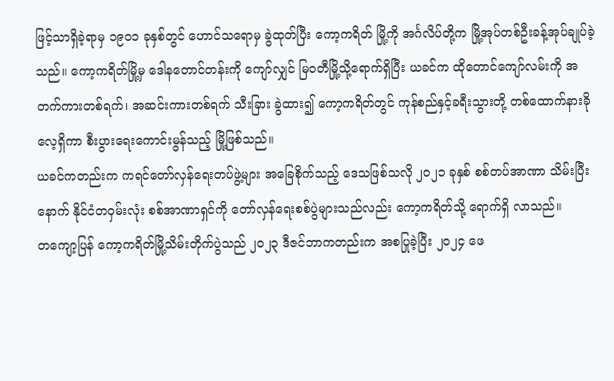ဖြင့်သာရှိခဲ့ရာမှ ၁၉၀၁ ခုနှစ်တွင် ဟောင်သရောမှ ခွဲထုတ်ပြီး ကော့ကရိတ် မြို့ကို အင်္ဂလိပ်တို့က မြို့အုပ်တစ်ဦးခန့်အုပ်ချုပ်ခဲ့သည်။ ကော့ကရိတ်မြို့မှ ဒေါနတောင်တန်းကို ကျော်လျှင် မြဝတီမြို့သို့ရောက်ရှိပြီး ယခင်က ထိုတောင်ကျော်လမ်းကို အတက်ကားတစ်ရက်၊ အဆင်းကားတစ်ရက် သီးခြား ခွဲထား၍ ကော့ကရိတ်တွင် ကုန်စည်နှင့်ခရီးသွားတို့ တစ်ထောက်နားခိုလေ့ရှိကာ စီးပွားရေးကောင်းမွန်သည့် မြို့ဖြစ်သည်။
ယခင်ကတည်းက ကရင်တော်လှန်ရေးတပ်ဖွဲ့များ အခြေစိုက်သည့် ဒေသဖြစ်သလို ၂၀၂၁ ခုနှစ် စစ်တပ်အာဏာ သိမ်းပြီးနောက် နိုင်ငံတဝှမ်းလုံး စစ်အာဏာရှင်ကို တော်လှန်ရေးစစ်ပွဲများသည်လည်း ကော့ကရိတ်သို့ ရောက်ရှိ လာသည်။
တကျော့ပြန် ကော့ကရိတ်မြို့သိမ်းတိုက်ပွဲသည် ၂၀၂၃ ဒီဇင်ဘာကတည်းက အစပြုခဲ့ပြီး ၂၀၂၄ ဖေ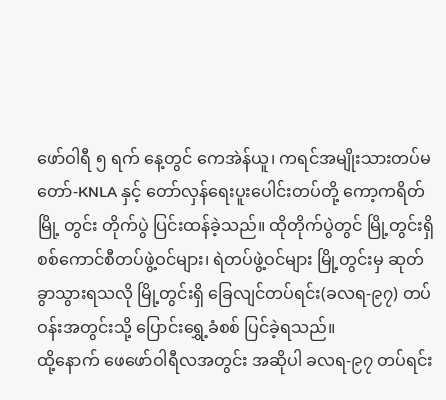ဖော်ဝါရီ ၅ ရက် နေ့တွင် ကေအဲန်ယူ၊ ကရင်အမျိုးသားတပ်မတော်-KNLA နှင့် တော်လှန်ရေးပူးပေါင်းတပ်တို့ ကော့ကရိတ်မြို့ တွင်း တိုက်ပွဲ ပြင်းထန်ခဲ့သည်။ ထိုတိုက်ပွဲတွင် မြို့တွင်းရှိ စစ်ကောင်စီတပ်ဖွဲ့ဝင်များ၊ ရဲတပ်ဖွဲ့ဝင်များ မြို့တွင်းမှ ဆုတ်ခွာသွားရသလို မြို့တွင်းရှိ ခြေလျင်တပ်ရင်း(ခလရ-၉၇) တပ်ဝန်းအတွင်းသို့ ပြောင်းရွှေ့ခံစစ် ပြင်ခဲ့ရသည်။
ထို့နောက် ဖေဖော်ဝါရီလအတွင်း အဆိုပါ ခလရ-၉၇ တပ်ရင်း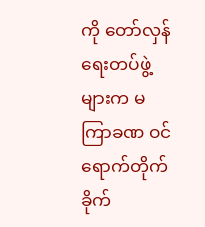ကို တော်လှန်ရေးတပ်ဖွဲ့များက မကြာခဏ ဝင်ရောက်တိုက်ခိုက်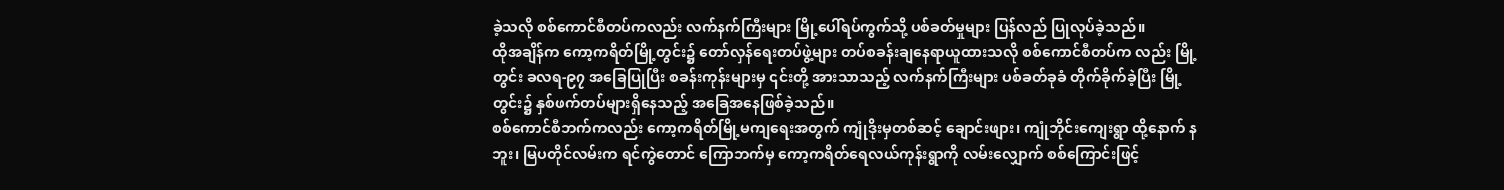ခဲ့သလို စစ်ကောင်စီတပ်ကလည်း လက်နက်ကြီးများ မြို့ပေါ်ရပ်ကွက်သို့ ပစ်ခတ်မှုများ ပြန်လည် ပြုလုပ်ခဲ့သည်။
ထိုအချိန်က ကော့ကရိတ်မြို့တွင်း၌ တော်လှန်ရေးတပ်ဖွဲ့များ တပ်စခန်းချနေရာယူထားသလို စစ်ကောင်စီတပ်က လည်း မြို့တွင်း ခလရ-၉၇ အခြေပြုပြီး စခန်းကုန်းများမှ ၎င်းတို့ အားသာသည့် လက်နက်ကြီးများ ပစ်ခတ်ခုခံ တိုက်ခိုက်ခဲ့ပြီး မြို့တွင်း၌ နှစ်ဖက်တပ်များရှိနေသည့် အခြေအနေဖြစ်ခဲ့သည်။
စစ်ကောင်စီဘက်ကလည်း ကော့ကရိတ်မြို့မကျရေးအတွက် ကျုံဒိုးမှတစ်ဆင့် ချောင်းဖျား၊ ကျုံဘိုင်းကျေးရွာ ထို့နောက် နဘူး၊ မြပတိုင်လမ်းက ရင်ကွဲတောင် ကြောဘက်မှ ကော့ကရိတ်ရေလယ်ကုန်းရွာကို လမ်းလျှောက် စစ်ကြောင်းဖြင့်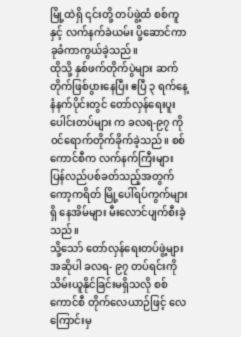မြို့ထဲရှိ ၎င်းတို့ တပ်ဖွဲ့ထံ စစ်ကူနှင့် လက်နက်ခဲယမ်း ပို့ဆောင်ကာ ခုခံကာကွယ်ခဲ့သည်။
ထိုသို့ နှစ်ဖက်တိုက်ပွဲများ ဆက်တိုက်ဖြစ်ပွားနေပြီး ဧပြီ ၃ ရက်နေ့ နံနက်ပိုင်းတွင် တော်လှန်ရေးပူးပေါင်းတပ်များ က ခလရ-၉၇ ကို ဝင်ရောက်တိုက်ခိုက်ခဲ့သည်။ စစ်ကောင်စီက လက်နက်ကြီးများ ပြန်လည်ပစ်ခတ်သည့်အတွက် ကော့ကရိတ် မြို့ပေါ်ရပ်ကွက်များရှိ နေအိမ်များ မီးလောင်ပျက်စီးခဲ့သည်။
သို့သော် တော်လှန်ရေးတပ်ဖွဲ့များ အဆိုပါ ခလရ- ၉၇ တပ်ရင်းကို သိမ်းယူနိုင်ခြင်းမရှိသလို စစ်ကောင်စီ တိုက်လေယာဉ်ဖြင့် လေကြောင်းမှ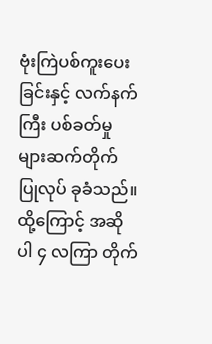ဗုံးကြဲပစ်ကူးပေးခြင်းနှင့် လက်နက်ကြီး ပစ်ခတ်မှုများဆက်တိုက် ပြုလုပ် ခုခံသည်။ ထို့ကြောင့် အဆိုပါ ၄ လကြာ တိုက်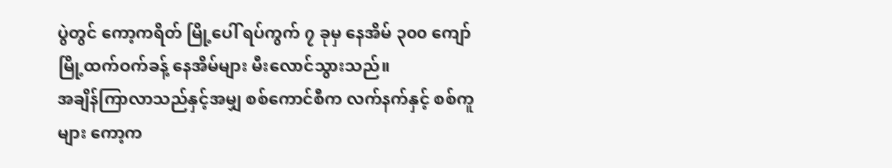ပွဲတွင် ကော့ကရိတ် မြို့ပေါ် ရပ်ကွက် ၇ ခုမှ နေအိမ် ၃၀၀ ကျော် မြို့ထက်ဝက်ခန့် နေအိမ်များ မီးလောင်သွားသည်။
အချိန်ကြာလာသည်နှင့်အမျှ စစ်ကောင်စီက လက်နက်နှင့် စစ်ကူများ ကော့က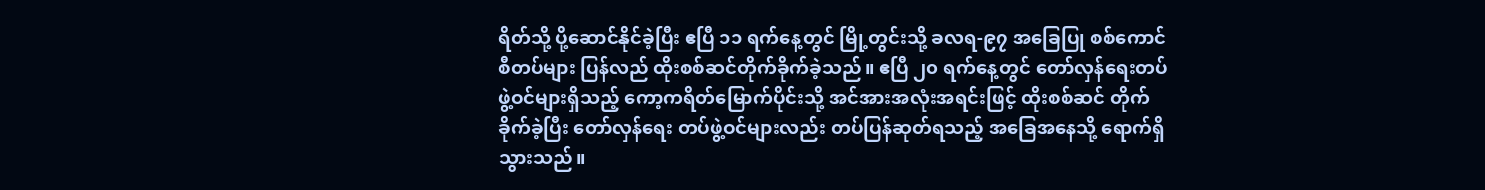ရိတ်သို့ ပို့ဆောင်နိုင်ခဲ့ပြီး ဧပြီ ၁၁ ရက်နေ့တွင် မြို့တွင်းသို့ ခလရ-၉၇ အခြေပြု စစ်ကောင်စီတပ်များ ပြန်လည် ထိုးစစ်ဆင်တိုက်ခိုက်ခဲ့သည်။ ဧပြီ ၂၀ ရက်နေ့တွင် တော်လှန်ရေးတပ်ဖွဲ့ဝင်များရှိသည့် ကော့ကရိတ်မြောက်ပိုင်းသို့ အင်အားအလုံးအရင်းဖြင့် ထိုးစစ်ဆင် တိုက်ခိုက်ခဲ့ပြီး တော်လှန်ရေး တပ်ဖွဲ့ဝင်များလည်း တပ်ပြန်ဆုတ်ရသည့် အခြေအနေသို့ ရောက်ရှိသွားသည်။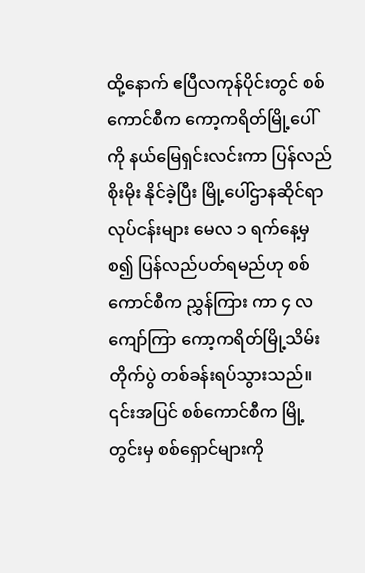ထို့နောက် ဧပြီလကုန်ပိုင်းတွင် စစ်ကောင်စီက ကော့ကရိတ်မြို့ပေါ်ကို နယ်မြေရှင်းလင်းကာ ပြန်လည်စိုးမိုး နိုင်ခဲ့ပြီး မြို့ပေါ်ဌာနဆိုင်ရာလုပ်ငန်းများ မေလ ၁ ရက်နေ့မှစ၍ ပြန်လည်ပတ်ရမည်ဟု စစ်ကောင်စီက ညွှန်ကြား ကာ ၄ လကျော်ကြာ ကော့ကရိတ်မြို့သိမ်းတိုက်ပွဲ တစ်ခန်းရပ်သွားသည်။
၎င်းအပြင် စစ်ကောင်စီက မြို့တွင်းမှ စစ်ရှောင်များကို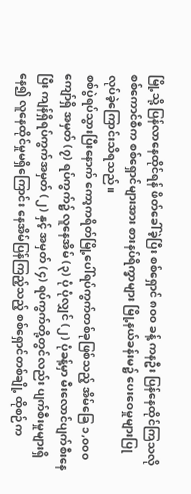မြို့သို့ ပြန်လာနေထိုင်ရန် ဖိတ်ခေါ်ခဲ့ပြီး စစ်ရှောင် ၈၀၀ ခန့် ကနဦး ပြန်နေထိုင်ကြသလို စစ်ကောင်စီက စစ်ရှောင်များအား စားနပ်ရိက္ခာများ မြို့နယ်ခန်းမ၌ ပေးဝေမှုများပြု လုပ်ခဲ့ကြောင်းသိရသည်။
စစ်ပွဲရပ်သွားပြီးနောက် ကော့ကရိတ်မြို့ပေါ်ရပ်ကွက်တစ်ခုဖြစ်သည့် အိမ်ခြေ ၁,၀၀၀ ကျော်ရှိ အမှတ် (၇) ရပ်ကွက်၌ လူနေအိမ် (၃) ပုံ ပုံလျှင် (၂) ပုံခန့်မှာ မီးလောင်ပျက်စီးနေပြီး ကျန်ရှိရပ်ကွက်အမှတ် (၂) နှင့် အမှတ် (၄) ရပ်ကွက်တို့တွင်လည်း ပျက်စီးမှုများရှိနေ၍ လူနေထိုင်မှုမရှိကြောင်း နေအိမ်ပြန်ကြည့်သည့် စစ်ရှောင်တစ်ချို့ ထိုစဉ်က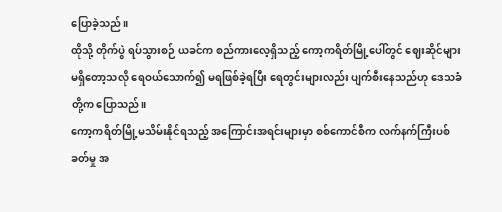ပြောခဲ့သည်။
ထိုသို့ တိုက်ပွဲ ရပ်သွားစဉ် ယခင်က စည်ကားလေ့ရှိသည့် ကော့ကရိတ်မြို့ပေါ်တွင် ဈေးဆိုင်များ မရှိတော့သလို ရေဝယ်သောက်၍ မရဖြစ်ခဲ့ရပြီး ရေတွင်းများလည်း ပျက်စီးနေသည်ဟု ဒေသခံတို့က ပြောသည်။
ကော့ကရိတ်မြို့မသိမ်းနိုင်ရသည့် အကြောင်းအရင်းများမှာ စစ်ကောင်စီက လက်နက်ကြီးပစ်ခတ်မှု အ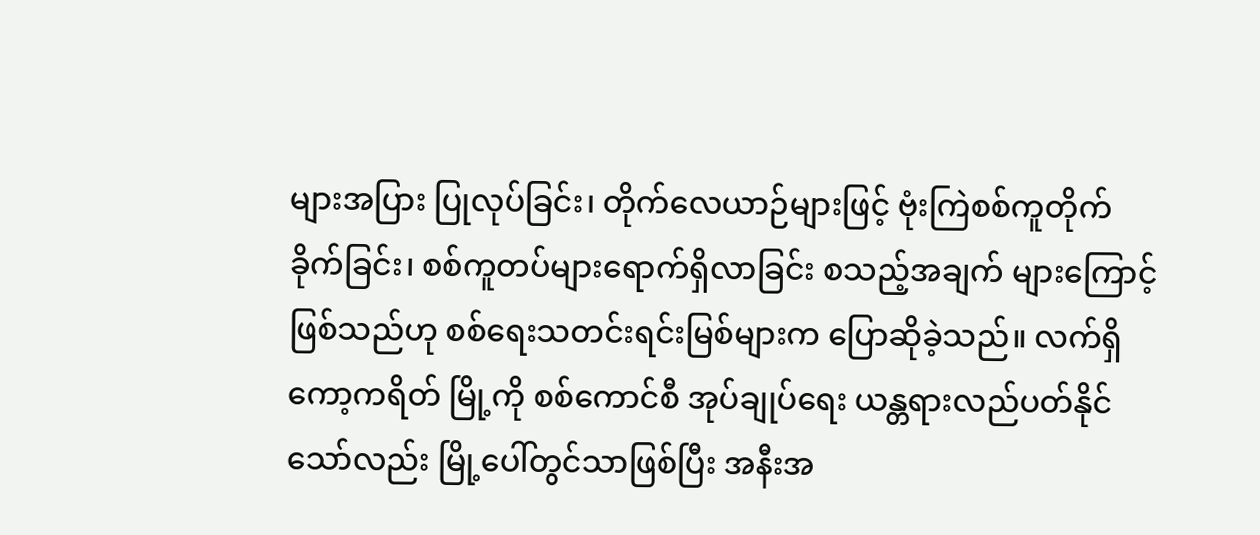များအပြား ပြုလုပ်ခြင်း၊ တိုက်လေယာဉ်များဖြင့် ဗုံးကြဲစစ်ကူတိုက်ခိုက်ခြင်း၊ စစ်ကူတပ်များရောက်ရှိလာခြင်း စသည့်အချက် များကြောင့် ဖြစ်သည်ဟု စစ်ရေးသတင်းရင်းမြစ်များက ပြောဆိုခဲ့သည်။ လက်ရှိ ကော့ကရိတ် မြို့ကို စစ်ကောင်စီ အုပ်ချုပ်ရေး ယန္တရားလည်ပတ်နိုင်သော်လည်း မြို့ပေါ်တွင်သာဖြစ်ပြီး အနီးအ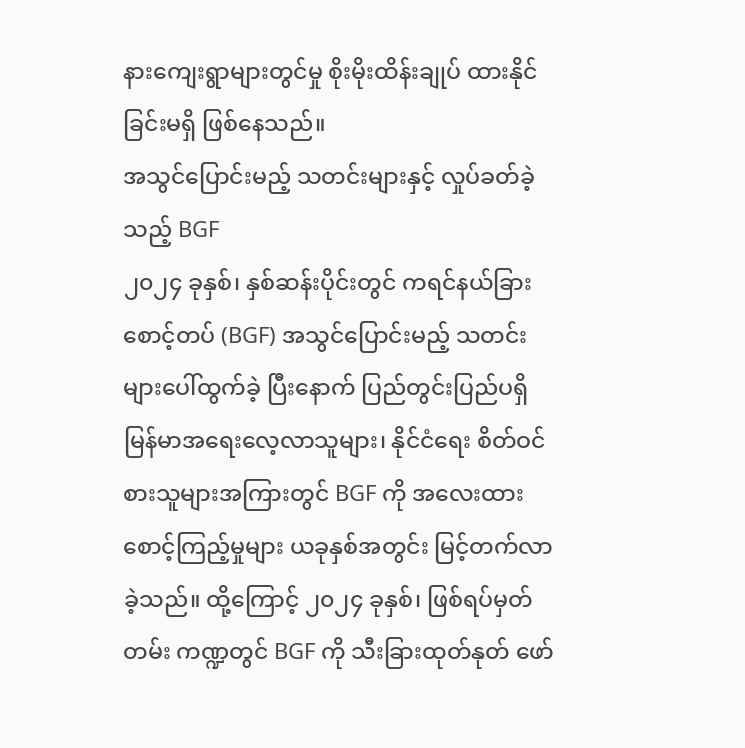နားကျေးရွာများတွင်မှု စိုးမိုးထိန်းချုပ် ထားနိုင်ခြင်းမရှိ ဖြစ်နေသည်။
အသွင်ပြောင်းမည့် သတင်းများနှင့် လှုပ်ခတ်ခဲ့သည့် BGF
၂၀၂၄ ခုနှစ်၊ နှစ်ဆန်းပိုင်းတွင် ကရင်နယ်ခြားစောင့်တပ် (BGF) အသွင်ပြောင်းမည့် သတင်းများပေါ်ထွက်ခဲ့ ပြီးနောက် ပြည်တွင်းပြည်ပရှိ မြန်မာအရေးလေ့လာသူများ၊ နိုင်ငံရေး စိတ်ဝင်စားသူများအကြားတွင် BGF ကို အလေးထားစောင့်ကြည့်မှုများ ယခုနှစ်အတွင်း မြင့်တက်လာခဲ့သည်။ ထို့ကြောင့် ၂၀၂၄ ခုနှစ်၊ ဖြစ်ရပ်မှတ်တမ်း ကဏ္ဍတွင် BGF ကို သီးခြားထုတ်နုတ် ဖော်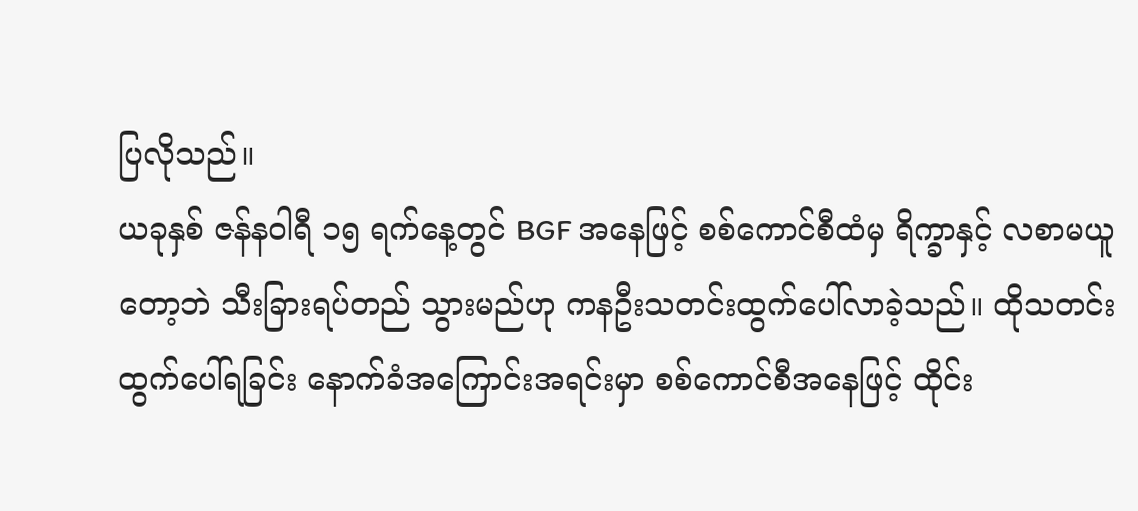ပြလိုသည်။
ယခုနှစ် ဇန်နဝါရီ ၁၅ ရက်နေ့တွင် BGF အနေဖြင့် စစ်ကောင်စီထံမှ ရိက္ခာနှင့် လစာမယူတော့ဘဲ သီးခြားရပ်တည် သွားမည်ဟု ကနဦးသတင်းထွက်ပေါ်လာခဲ့သည်။ ထိုသတင်းထွက်ပေါ်ရခြင်း နောက်ခံအကြောင်းအရင်းမှာ စစ်ကောင်စီအနေဖြင့် ထိုင်း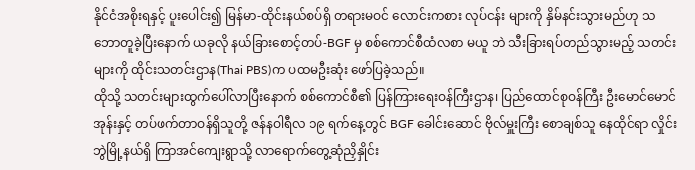နိုင်ငံအစိုးရနှင့် ပူးပေါင်း၍ မြန်မာ-ထိုင်းနယ်စပ်ရှိ တရားမဝင် လောင်းကစား လုပ်ငန်း များကို နှိမ်နင်းသွားမည်ဟု သဘောတူခဲ့ပြီးနောက် ယခုလို နယ်ခြားစောင့်တပ်-BGF မှ စစ်ကောင်စီထံလစာ မယူ ဘဲ သီးခြားရပ်တည်သွားမည့် သတင်းများကို ထိုင်းသတင်းဌာန(Thai PBS)က ပထမဦးဆုံး ဖော်ပြခဲ့သည်။
ထိုသို့ သတင်းများထွက်ပေါ်လာပြီးနောက် စစ်ကောင်စီ၏ ပြန်ကြားရေးဝန်ကြီးဌာန၊ ပြည်ထောင်စုဝန်ကြီး ဦးမောင်မောင်အုန်းနှင့် တပ်ဖက်တာဝန်ရှိသူတို့ ဇန်နဝါရီလ ၁၉ ရက်နေ့တွင် BGF ခေါင်းဆောင် ဗိုလ်မှူးကြီး စောချစ်သူ နေထိုင်ရာ လှိုင်းဘွဲမြို့နယ်ရှိ ကြာအင်ကျေးရွာသို့ လာရောက်တွေ့ဆုံညှိနှိုင်း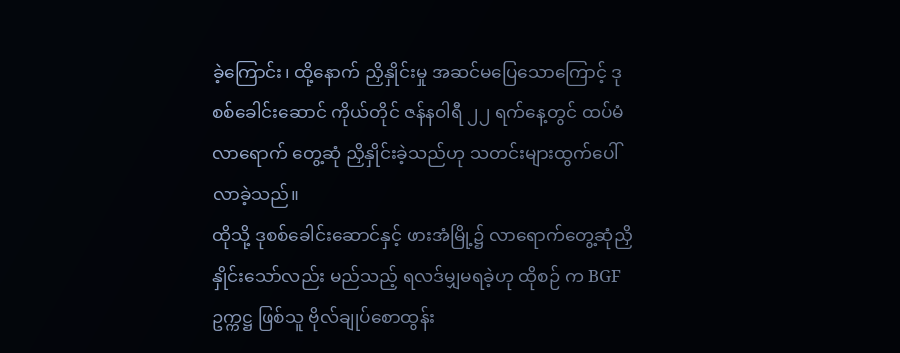ခဲ့ကြောင်း၊ ထို့နောက် ညှိနှိုင်းမှု အဆင်မပြေသောကြောင့် ဒုစစ်ခေါင်းဆောင် ကိုယ်တိုင် ဇန်နဝါရီ ၂၂ ရက်နေ့တွင် ထပ်မံလာရောက် တွေ့ဆုံ ညှိနှိုင်းခဲ့သည်ဟု သတင်းများထွက်ပေါ်လာခဲ့သည်။
ထိုသို့ ဒုစစ်ခေါင်းဆောင်နှင့် ဖားအံမြို့၌ လာရောက်တွေ့ဆုံညှိနှိုင်းသော်လည်း မည်သည့် ရလဒ်မျှမရခဲ့ဟု ထိုစဉ် က BGF ဥက္ကဋ္ဌ ဖြစ်သူ ဗိုလ်ချုပ်စောထွန်း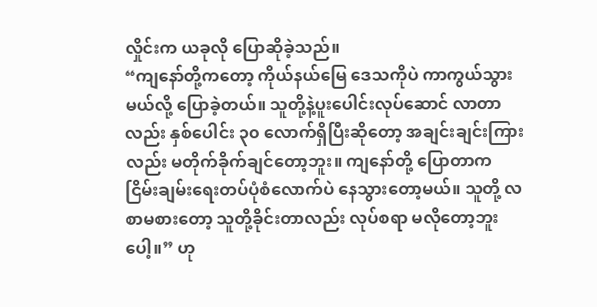လှိုင်းက ယခုလို ပြောဆိုခဲ့သည်။
“ကျနော်တို့ကတော့ ကိုယ်နယ်မြေ ဒေသကိုပဲ ကာကွယ်သွားမယ်လို့ ပြောခဲ့တယ်။ သူတို့နဲ့ပူးပေါင်းလုပ်ဆောင် လာတာလည်း နှစ်ပေါင်း ၃၀ လောက်ရှိပြီးဆိုတော့ အချင်းချင်းကြားလည်း မတိုက်ခိုက်ချင်တော့ဘူး။ ကျနော်တို့ ပြောတာက ငြိမ်းချမ်းရေးတပ်ပုံစံလောက်ပဲ နေသွားတော့မယ်။ သူတို့ လစာမစားတော့ သူတို့ခိုင်းတာလည်း လုပ်စရာ မလိုတော့ဘူးပေါ့။” ဟု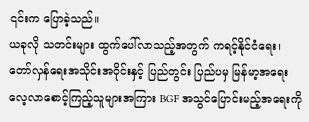၎င်းက ပြောခဲ့သည်။
ယခုလို သတင်းများ ထွက်ပေါ်လာသည့်အတွက် ကရင့်နိုင်ငံရေး၊ တော်လှန်ရေးအသိုင်းအဝိုင်းနှင့် ပြည်တွင်း ပြည်ပမှ မြန်မာ့အရေးလေ့လာစောင့်ကြည့်သူများအကြား BGF အသွင်ပြောင်းမည့်အရေးကို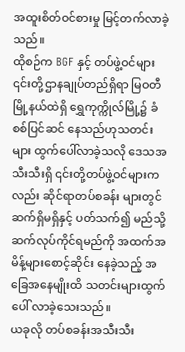အထူးစိတ်ဝင်စားမှု မြင့်တက်လာခဲ့သည်။
ထိုစဉ်က BGF နှင့် တပ်ဖွဲ့ဝင်များ ၎င်းတို့ဌာနချုပ်တည်ရှိရာ မြဝတီမြို့နယ်ထဲရှိ ရွှေကုက္ကိုလ်မြို့၌ ခံစစ်ပြင်ဆင် နေသည်ဟုသတင်းများ ထွက်ပေါ်လာခဲ့သလို ဒေသအသီးသီးရှိ ၎င်းတို့တပ်ဖွဲ့ဝင်များကလည်း ဆိုင်ရာတပ်စခန်း များတွင် ဆက်ရှိမရှိနှင့် ပတ်သက်၍ မည်သို့ ဆက်လုပ်ကိုင်ရမည်ကို အထက်အမိန့်များစောင့်ဆိုင်း နေခဲ့သည့် အခြေအနေမျိုးထိ သတင်းများထွက်ပေါ် လာခဲ့သေးသည်။
ယခုလို တပ်စခန်းအသီးသီး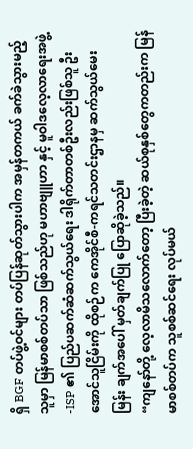ရှိ BGF တပ်ဖွဲ့ဝင်များ တပ်ပြန်ဆုတ်သွားပါက အမှန်တကယ် ခက်ခဲသွားမည့်သူမှာ မြန်မာစစ်တပ်သာ ဖြစ်သည်ဟု မဟာဗျူဟာ နှင့် မူဝါဒလေ့လာရေးအဖွဲ့ -ISP ၏ ပြည်ပဆက်ဆံဆက်သွယ်ရေး ဒါရိုက်တာတစ်ဦးလည်းဖြစ်သူ ဦးအောင်သူငြိမ်းကို ထိုစဉ်က ကေအိုင်စီ-ကရင်သတင်းဌာနမှ ဆက်သွယ်မေးမြန်း ချက်အပေါ် မှတ်ချက်ပြု ပြောဆိုခဲ့သည်။
“ကျနော်တို့ လေ့လာမိသလောက်တော့ ပြီးခဲ့တဲ့ ဆယ်စုနှစ်တွေကတည်းက မြန်မာစစ်တပ်က သူစစ်ဆင်ရေး လုပ်မယ်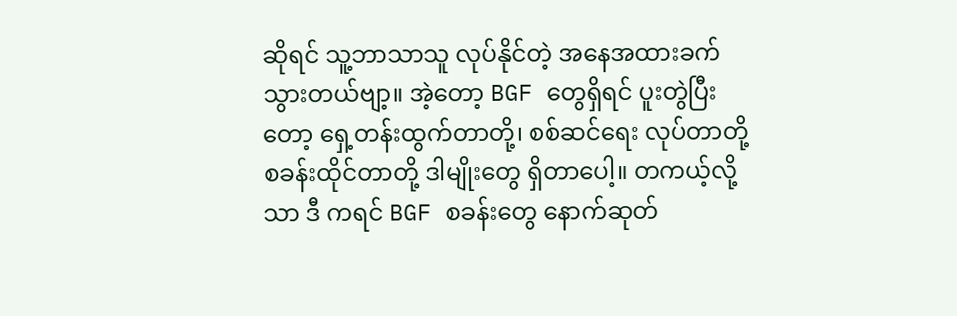ဆိုရင် သူ့ဘာသာသူ လုပ်နိုင်တဲ့ အနေအထားခက်သွားတယ်ဗျာ့။ အဲ့တော့ BGF တွေရှိရင် ပူးတွဲပြီးတော့ ရှေ့တန်းထွက်တာတို့၊ စစ်ဆင်ရေး လုပ်တာတို့ စခန်းထိုင်တာတို့ ဒါမျိုးတွေ ရှိတာပေါ့။ တကယ့်လို့သာ ဒီ ကရင် BGF စခန်းတွေ နောက်ဆုတ်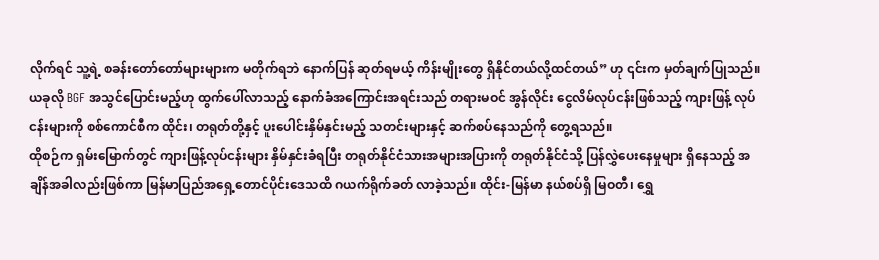လိုက်ရင် သူ့ရဲ့ စခန်းတော်တော်များများက မတိုက်ရဘဲ နောက်ပြန် ဆုတ်ရမယ့် ကိန်းမျိုးတွေ ရှိနိုင်တယ်လို့ထင်တယ်” ဟု ၎င်းက မှတ်ချက်ပြုသည်။
ယခုလို BGF အသွင်ပြောင်းမည့်ဟု ထွက်ပေါ်လာသည့် နောက်ခံအကြောင်းအရင်းသည် တရားမဝင် အွန်လိုင်း ငွေလိမ်လုပ်ငန်းဖြစ်သည့် ကျားဖြန့် လုပ်ငန်းများကို စစ်ကောင်စီက ထိုင်း၊ တရုတ်တို့နှင့် ပူးပေါင်းနှိမ်နှင်းမည့် သတင်းများနှင့် ဆက်စပ်နေသည်ကို တွေ့ရသည်။
ထိုစဉ်က ရှမ်းမြောက်တွင် ကျားဖြန့်လုပ်ငန်းများ နှိမ်နှင်းခံရပြီး တရုတ်နိုင်ငံသားအများအပြားကို တရုတ်နိုင်ငံသို့ ပြန်လွှဲပေးနေမှုများ ရှိနေသည့် အချိန်အခါလည်းဖြစ်ကာ မြန်မာပြည်အရှေ့တောင်ပိုင်းဒေသထိ ဂယက်ရိုက်ခတ် လာခဲ့သည်။ ထိုင်း-မြန်မာ နယ်စပ်ရှိ မြဝတီ၊ ရွှေ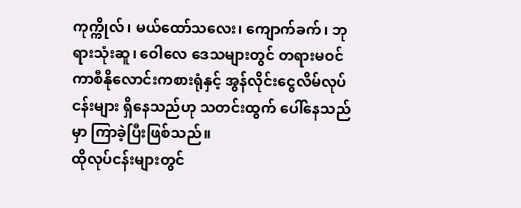ကုက္ကိုလ်၊ မယ်ထော်သလေး၊ ကျောက်ခက်၊ ဘုရားသုံးဆူ၊ ဝေါလေ ဒေသများတွင် တရားမဝင် ကာစီနိုလောင်းကစားရုံနှင့် အွန်လိုင်းငွေလိမ်လုပ်ငန်းများ ရှိနေသည်ဟု သတင်းထွက် ပေါ်နေသည်မှာ ကြာခဲ့ပြီးဖြစ်သည်။
ထိုလုပ်ငန်းများတွင်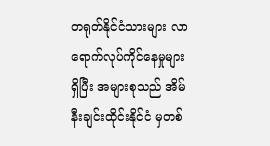တရုတ်နိုင်ငံသားများ လာရောက်လုပ်ကိုင်နေမှုများရှိပြီး အများစုသည် အိမ်နီးချင်းထိုင်းနိုင်ငံ မှတစ်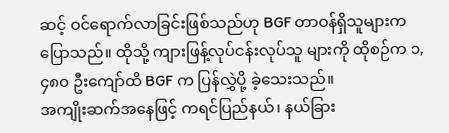ဆင့် ဝင်ရောက်လာခြင်းဖြစ်သည်ဟု BGF တာဝန်ရှိသူများက ပြောသည်။ ထိုသို့ ကျားဖြန့်လုပ်ငန်းလုပ်သူ များကို ထိုစဉ်က ၁,၄၈၀ ဦးကျော်ထိ BGF က ပြန်လွှဲပို့ ခဲ့သေးသည်။
အကျိုးဆက်အနေဖြင့် ကရင်ပြည်နယ်၊ နယ်ခြား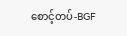စောင့်တပ်-BGF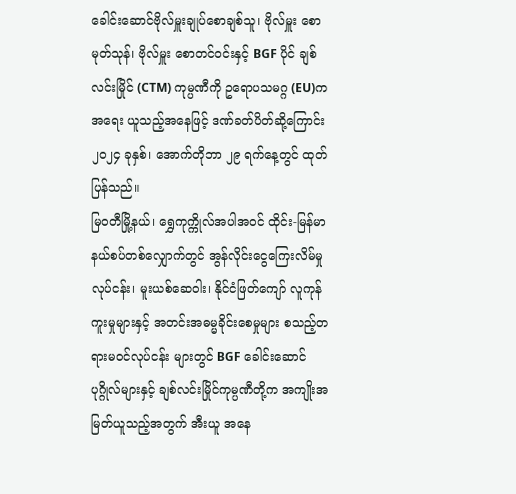ခေါင်းဆောင်ဗိုလ်မှူးချုပ်စောချစ်သူ၊ ဗိုလ်မှူး စောမုတ်သုန်၊ ဗိုလ်မှူး စောတင်ဝင်းနှင့် BGF ပိုင် ချစ်လင်းမြိုင် (CTM) ကုမ္ပဏီကို ဥရောပသမဂ္ဂ (EU)က အရေး ယူသည့်အနေဖြင့် ဒဏ်ခတ်ပိတ်ဆို့ကြောင်း ၂၀၂၄ ခုနှစ်၊ အောက်တိုဘာ ၂၉ ရက်နေ့တွင် ထုတ်ပြန်သည်။
မြဝတီမြို့နယ်၊ ရွှေကုက္ကိုလ်အပါအဝင် ထိုင်း-မြန်မာနယ်စပ်တစ်လျှောက်တွင် အွန်လိုင်းငွေကြေးလိမ်မှုလုပ်ငန်း၊ မူးယစ်ဆေဝါး၊ နိုင်ငံဖြတ်ကျော် လူကုန်ကူးမှုများနှင့် အတင်းအဓမ္မခိုင်းစေမှုများ စသည့်တရားမဝင်လုပ်ငန်း များတွင် BGF ခေါင်းဆောင် ပုဂ္ဂိုလ်များနှင့် ချစ်လင်းမြိုင်ကုမ္ပဏီတို့က အကျိုးအမြတ်ယူသည့်အတွက် အီးယူ အနေ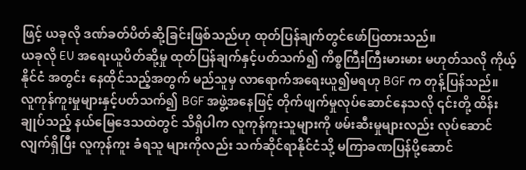ဖြင့် ယခုလို ဒဏ်ခတ်ပိတ်ဆို့ခြင်းဖြစ်သည်ဟု ထုတ်ပြန်ချက်တွင်ဖော်ပြထားသည်။
ယခုလို EU အရေးယူပိတ်ဆို့မှု ထုတ်ပြန်ချက်နှင့်ပတ်သက်၍ ကိစ္စကြီးကြီးမားမား မဟုတ်သလို ကိုယ့်နိုင်ငံ အတွင်း နေထိုင်သည့်အတွက် မည်သူမှ လာရောက်အရေးယူ၍မရဟု BGF က တုန့်ပြန်သည်။
လူကုန်ကူးမှုများနှင့်ပတ်သက်၍ BGF အဖွဲ့အနေဖြင့် တိုက်ဖျက်မှုလုပ်ဆောင်နေသလို ၎င်းတို့ ထိန်းချုပ်သည့် နယ်မြေဒေသထဲတွင် သိရှိပါက လူကုန်ကူးသူများကို ဖမ်းဆီးမှုများလည်း လုပ်ဆောင်လျက်ရှိပြီး လူကုန်ကူး ခံရသူ များကိုလည်း သက်ဆိုင်ရာနိုင်ငံသို့ မကြာခဏပြန်ပို့ဆောင်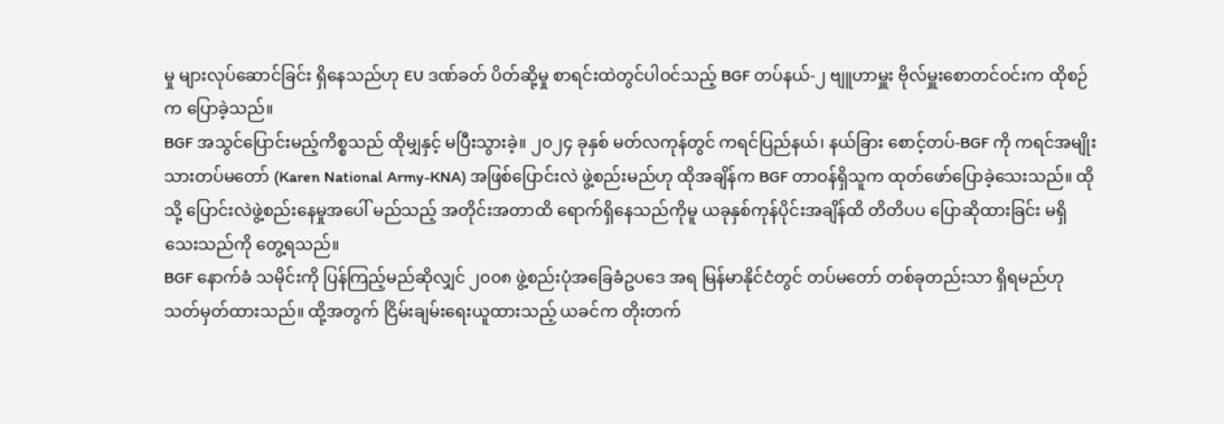မှု များလုပ်ဆောင်ခြင်း ရှိနေသည်ဟု EU ဒဏ်ခတ် ပိတ်ဆို့မှု စာရင်းထဲတွင်ပါဝင်သည့် BGF တပ်နယ်-၂ ဗျူဟာမှူး ဗိုလ်မှူးစောတင်ဝင်းက ထိုစဉ်က ပြောခဲ့သည်။
BGF အသွင်ပြောင်းမည့်ကိစ္စသည် ထိုမျှနှင့် မပြီးသွားခဲ့။ ၂၀၂၄ ခုနှစ် မတ်လကုန်တွင် ကရင်ပြည်နယ်၊ နယ်ခြား စောင့်တပ်-BGF ကို ကရင်အမျိုးသားတပ်မတော် (Karen National Army-KNA) အဖြစ်ပြောင်းလဲ ဖွဲ့စည်းမည်ဟု ထိုအချိန်က BGF တာဝန်ရှိသူက ထုတ်ဖော်ပြောခဲ့သေးသည်။ ထိုသို့ ပြောင်းလဲဖွဲ့စည်းနေမှုအပေါ် မည်သည့် အတိုင်းအတာထိ ရောက်ရှိနေသည်ကိုမူ ယခုနှစ်ကုန်ပိုင်းအချိန်ထိ တိတိပပ ပြောဆိုထားခြင်း မရှိသေးသည်ကို တွေ့ရသည်။
BGF နောက်ခံ သမိုင်းကို ပြန်ကြည့်မည်ဆိုလျှင် ၂၀၀၈ ဖွဲ့စည်းပုံအခြေခံဥပဒေ အရ မြန်မာနိုင်ငံတွင် တပ်မတော် တစ်ခုတည်းသာ ရှိရမည်ဟု သတ်မှတ်ထားသည်။ ထို့အတွက် ငြိမ်းချမ်းရေးယူထားသည့် ယခင်က တိုးတက်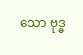သော ဗုဒ္ဓ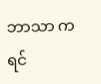ဘာသာ ကရင်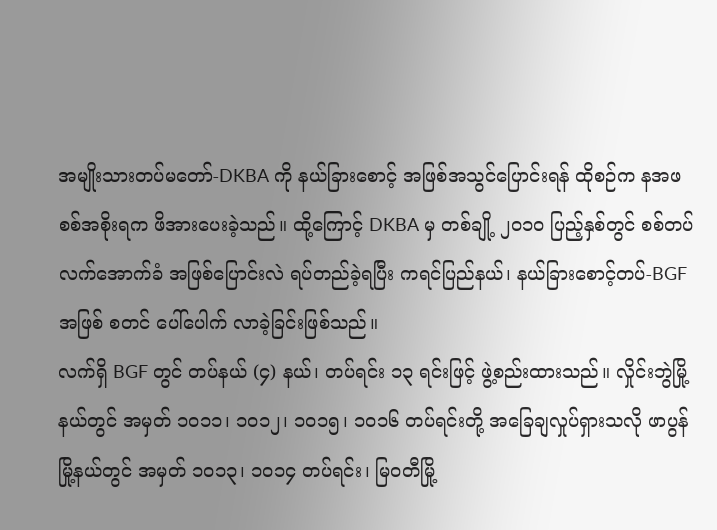အမျိုးသားတပ်မတော်-DKBA ကို နယ်ခြားစောင့် အဖြစ်အသွင်ပြောင်းရန် ထိုစဉ်က နအဖ စစ်အစိုးရက ဖိအားပေးခဲ့သည်။ ထို့ကြောင့် DKBA မှ တစ်ချို့ ၂၀၁၀ ပြည့်နှစ်တွင် စစ်တပ်လက်အောက်ခံ အဖြစ်ပြောင်းလဲ ရပ်တည်ခဲ့ရပြီး ကရင်ပြည်နယ်၊ နယ်ခြားစောင့်တပ်-BGF အဖြစ် စတင် ပေါ်ပေါက် လာခဲ့ခြင်းဖြစ်သည်။
လက်ရှိ BGF တွင် တပ်နယ် (၄) နယ်၊ တပ်ရင်း ၁၃ ရင်းဖြင့် ဖွဲ့စည်းထားသည်။ လှိုင်းဘွဲမြို့နယ်တွင် အမှတ် ၁၀၁၁၊ ၁၀၁၂၊ ၁၀၁၅၊ ၁၀၁၆ တပ်ရင်းတို့ အခြေချလှုပ်ရှားသလို ဖာပွန်မြို့နယ်တွင် အမှတ် ၁၀၁၃၊ ၁၀၁၄ တပ်ရင်း၊ မြဝတီမြို့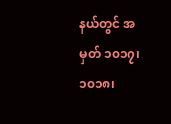နယ်တွင် အမှတ် ၁၀၁၇၊ ၁၀၁၈၊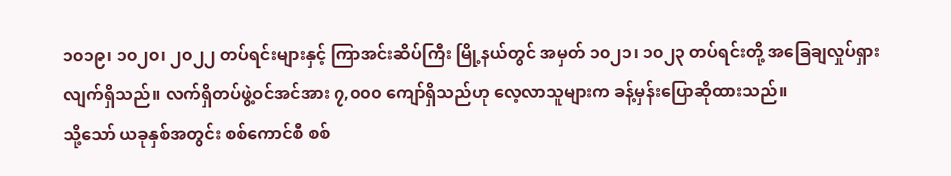၁၀၁၉၊ ၁၀၂၀၊ ၂၀၂၂ တပ်ရင်းများနှင့် ကြာအင်းဆိပ်ကြီး မြို့နယ်တွင် အမှတ် ၁၀၂၁၊ ၁၀၂၃ တပ်ရင်းတို့ အခြေချလှုပ်ရှားလျက်ရှိသည်။ လက်ရှိတပ်ဖွဲ့ဝင်အင်အား ၇,၀၀၀ ကျော်ရှိသည်ဟု လေ့လာသူများက ခန့်မှန်းပြောဆိုထားသည်။
သို့သော် ယခုနှစ်အတွင်း စစ်ကောင်စီ စစ်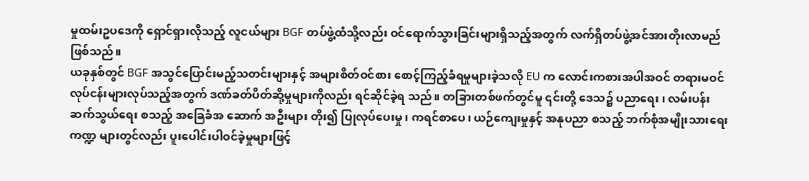မှုထမ်းဥပဒေကို ရှောင်ရှားလိုသည့် လူငယ်များ BGF တပ်ဖွဲ့ထံသို့လည်း ဝင်ရောက်သွားခြင်းများရှိသည့်အတွက် လက်ရှိတပ်ဖွဲ့အင်အားတိုးလာမည်ဖြစ်သည်။
ယခုနှစ်တွင် BGF အသွင်ပြောင်းမည့်သတင်းများနှင့် အများစိတ်ဝင်စား စောင့်ကြည့်ခံရမှုများခဲ့သလို EU က လောင်းကစားအပါအဝင် တရားမဝင်လုပ်ငန်းများလုပ်သည့်အတွက် ဒဏ်ခတ်ပိတ်ဆို့မှုများကိုလည်း ရင်ဆိုင်ခဲ့ရ သည်။ တခြားတစ်ဖက်တွင်မူ ၎င်းတို့ ဒေသ၌ ပညာရေး၊ လမ်းပန်းဆက်သွယ်ရေး စသည့် အခြေခံအ ဆောက် အဦးများ တိုး၍ ပြုလုပ်ပေးမှု၊ ကရင်စာပေ၊ ယဉ်ကျေးမှုနှင့် အနုပညာ စသည့် ဘက်စုံအမျိုးသားရေးကဏ္ဍ များတွင်လည်း ပူးပေါင်းပါဝင်ခဲ့မှုများဖြင့်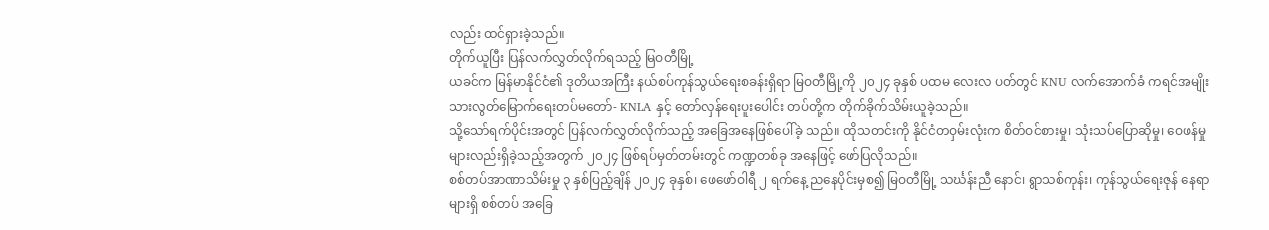လည်း ထင်ရှားခဲ့သည်။
တိုက်ယူပြီး ပြန်လက်လွှတ်လိုက်ရသည့် မြဝတီမြို့
ယခင်က မြန်မာနိုင်ငံ၏ ဒုတိယအကြီး နယ်စပ်ကုန်သွယ်ရေးစခန်းရှိရာ မြဝတီမြို့ကို ၂၀၂၄ ခုနှစ် ပထမ လေးလ ပတ်တွင် KNU လက်အောက်ခံ ကရင်အမျိုးသားလွတ်မြောက်ရေးတပ်မတော်- KNLA နှင့် တော်လှန်ရေးပူးပေါင်း တပ်တို့က တိုက်ခိုက်သိမ်းယူခဲ့သည်။
သို့သော်ရက်ပိုင်းအတွင် ပြန်လက်လွှတ်လိုက်သည့် အခြေအနေဖြစ်ပေါ်ခဲ့ သည်။ ထိုသတင်းကို နိုင်ငံတဝှမ်းလုံးက စိတ်ဝင်စားမှု၊ သုံးသပ်ပြောဆိုမှု၊ ဝေဖန်မှုများလည်းရှိခဲ့သည့်အတွက် ၂၀၂၄ ဖြစ်ရပ်မှတ်တမ်းတွင် ကဏ္ဍတစ်ခု အနေဖြင့် ဖော်ပြလိုသည်။
စစ်တပ်အာဏာသိမ်းမှု ၃ နှစ်ပြည့်ချိန် ၂၀၂၄ ခုနှစ်၊ ဖေဖော်ဝါရီ ၂ ရက်နေ့ ညနေပိုင်းမှစ၍ မြဝတီမြို့ သင်္ဃန်းညီ နောင်၊ ရွာသစ်ကုန်း၊ ကုန်သွယ်ရေးဇုန် နေရာများရှိ စစ်တပ် အခြေ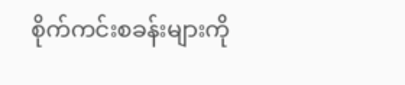စိုက်ကင်းစခန်းများကို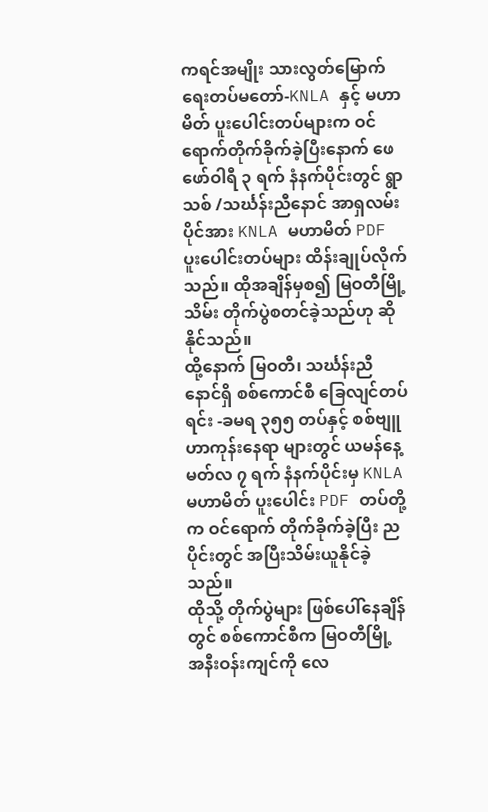ကရင်အမျိုး သားလွတ်မြောက်ရေးတပ်မတော်-KNLA နှင့် မဟာမိတ် ပူးပေါင်းတပ်များက ဝင်ရောက်တိုက်ခိုက်ခဲ့ပြီးနောက် ဖေဖော်ဝါရီ ၃ ရက် နံနက်ပိုင်းတွင် ရွာသစ် /သင်္ဃန်းညီနောင် အာရှလမ်းပိုင်အား KNLA မဟာမိတ် PDF ပူးပေါင်းတပ်များ ထိန်းချုပ်လိုက်သည်။ ထိုအချိန်မှစ၍ မြဝတီမြို့သိမ်း တိုက်ပွဲစတင်ခဲ့သည်ဟု ဆိုနိုင်သည်။
ထို့နောက် မြဝတီ၊ သင်္ဃန်းညီနောင်ရှိ စစ်ကောင်စီ ခြေလျင်တပ်ရင်း -ခမရ ၃၅၅ တပ်နှင့် စစ်ဗျူဟာကုန်းနေရာ များတွင် ယမန်နေ့ မတ်လ ၇ ရက် နံနက်ပိုင်းမှ KNLA မဟာမိတ် ပူးပေါင်း PDF တပ်တို့က ဝင်ရောက် တိုက်ခိုက်ခဲ့ပြီး ညပိုင်းတွင် အပြီးသိမ်းယူနိုင်ခဲ့သည်။
ထိုသို့ တိုက်ပွဲများ ဖြစ်ပေါ်နေချိန်တွင် စစ်ကောင်စီက မြဝတီမြို့ အနီးဝန်းကျင်ကို လေ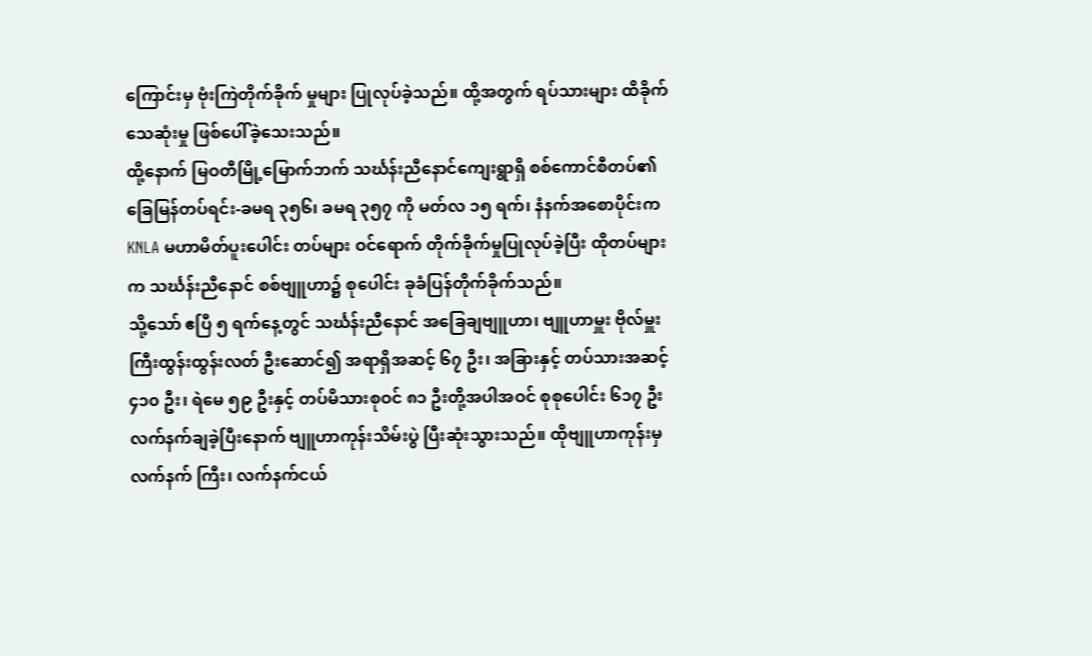ကြောင်းမှ ဗုံးကြဲတိုက်ခိုက် မှုများ ပြုလုပ်ခဲ့သည်။ ထို့အတွက် ရပ်သားများ ထိခိုက်သေဆုံးမှု ဖြစ်ပေါ်ခဲ့သေးသည်။
ထို့နောက် မြဝတီမြို့မြောက်ဘက် သင်္ဃန်းညီနောင်ကျေးရွာရှိ စစ်ကောင်စီတပ်၏ ခြေမြန်တပ်ရင်း-ခမရ ၃၅၆၊ ခမရ ၃၅၇ ကို မတ်လ ၁၅ ရက်၊ နံနက်အစောပိုင်းက KNLA မဟာမိတ်ပူးပေါင်း တပ်များ ဝင်ရောက် တိုက်ခိုက်မှုပြုလုပ်ခဲ့ပြီး ထိုတပ်များက သင်္ဃန်းညီနောင် စစ်ဗျူဟာ၌ စုပေါင်း ခုခံပြန်တိုက်ခိုက်သည်။
သို့သော် ဧပြီ ၅ ရက်နေ့တွင် သင်္ဃန်းညီနောင် အခြေချဗျူဟာ၊ ဗျူဟာမှူး ဗိုလ်မှူးကြီးထွန်းထွန်းလတ် ဦးဆောင်၍ အရာရှိအဆင့် ၆၇ ဦး၊ အခြားနှင့် တပ်သားအဆင့် ၄၁၀ ဦး၊ ရဲမေ ၅၉ ဦးနှင့် တပ်မိသားစုဝင် ၈၁ ဦးတို့အပါအဝင် စုစုပေါင်း ၆၁၇ ဦးလက်နက်ချခဲ့ပြီးနောက် ဗျူဟာကုန်းသိမ်းပွဲ ပြီးဆုံးသွားသည်။ ထိုဗျူဟာကုန်းမှ လက်နက် ကြီး၊ လက်နက်ငယ်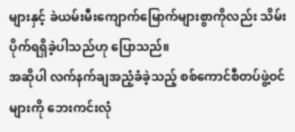များနှင့် ခဲယမ်းမီးကျောက်မြောက်များစွာကိုလည်း သိမ်းပိုက်ရရှိခဲ့ပါသည်ဟု ပြောသည်။
အဆိုပါ လက်နက်ချအညံ့ခံခဲ့သည့် စစ်ကောင်စီတပ်ဖွဲ့ဝင်များကို ဘေးကင်းလုံ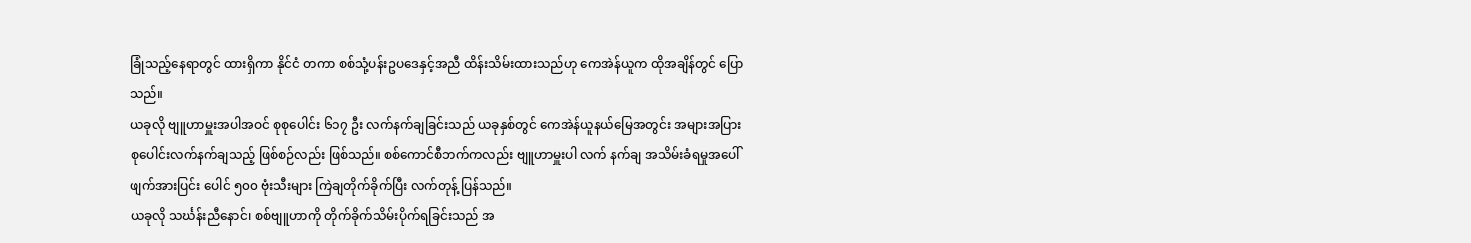ခြုံသည့်နေရာတွင် ထားရှိကာ နိုင်ငံ တကာ စစ်သုံ့ပန်းဥပဒေနှင့်အညီ ထိန်းသိမ်းထားသည်ဟု ကေအဲန်ယူက ထိုအချိန်တွင် ပြောသည်။
ယခုလို ဗျူဟာမှူးအပါအဝင် စုစုပေါင်း ၆၁၇ ဦး လက်နက်ချခြင်းသည် ယခုနှစ်တွင် ကေအဲန်ယူနယ်မြေအတွင်း အများအပြား စုပေါင်းလက်နက်ချသည့် ဖြစ်စဉ်လည်း ဖြစ်သည်။ စစ်ကောင်စီဘက်ကလည်း ဗျူဟာမှူးပါ လက် နက်ချ အသိမ်းခံရမှုအပေါ် ဖျက်အားပြင်း ပေါင် ၅၀၀ ဗုံးသီးများ ကြဲချတိုက်ခိုက်ပြီး လက်တုန့် ပြန်သည်။
ယခုလို သင်္ဃန်းညီနောင်၊ စစ်ဗျူဟာကို တိုက်ခိုက်သိမ်းပိုက်ရခြင်းသည် အ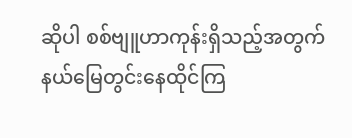ဆိုပါ စစ်ဗျူဟာကုန်းရှိသည့်အတွက် နယ်မြေတွင်းနေထိုင်ကြ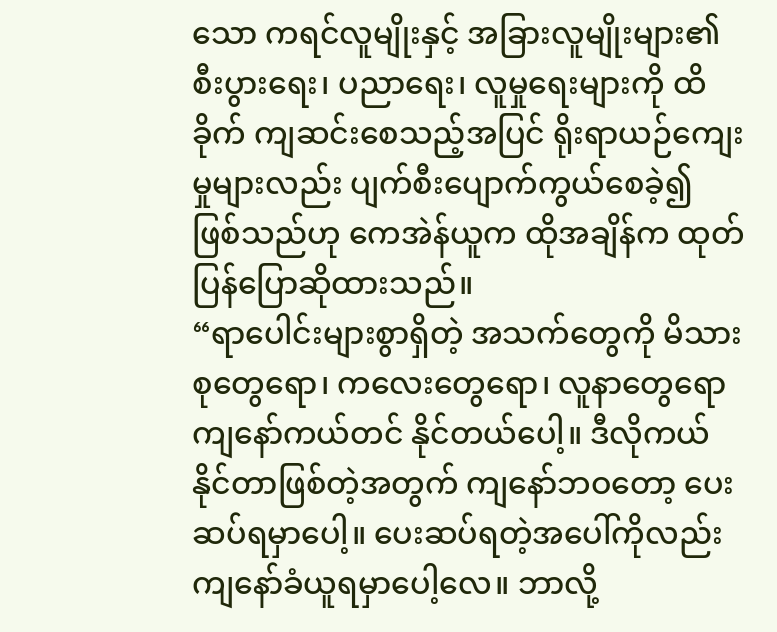သော ကရင်လူမျိုးနှင့် အခြားလူမျိုးများ၏ စီးပွားရေး၊ ပညာရေး၊ လူမှုရေးများကို ထိခိုက် ကျဆင်းစေသည့်အပြင် ရိုးရာယဉ်ကျေးမှုများလည်း ပျက်စီးပျောက်ကွယ်စေခဲ့၍ ဖြစ်သည်ဟု ကေအဲန်ယူက ထိုအချိန်က ထုတ်ပြန်ပြောဆိုထားသည်။
“ရာပေါင်းများစွာရှိတဲ့ အသက်တွေကို မိသားစုတွေရော၊ ကလေးတွေရော၊ လူနာတွေရော ကျနော်ကယ်တင် နိုင်တယ်ပေါ့။ ဒီလိုကယ်နိုင်တာဖြစ်တဲ့အတွက် ကျနော်ဘဝတော့ ပေးဆပ်ရမှာပေါ့။ ပေးဆပ်ရတဲ့အပေါ်ကိုလည်း ကျနော်ခံယူရမှာပေါ့လေ။ ဘာလို့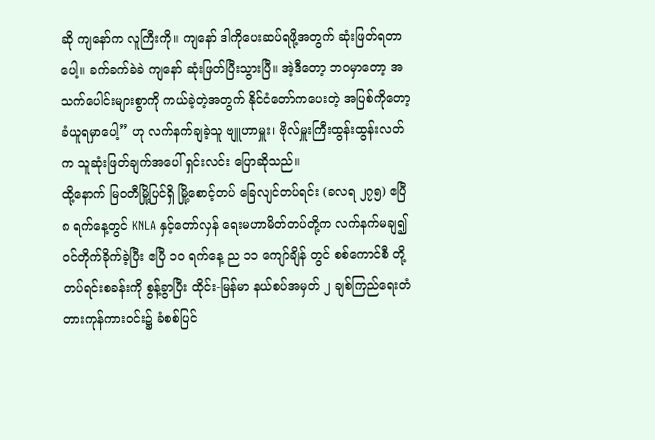ဆို ကျနော်က လူကြီးကို။ ကျနော် ဒါကိုပေးဆပ်ရဖို့အတွက် ဆုံးဖြတ်ရတာပေါ့။ ခက်ခက်ခဲခဲ ကျနော် ဆုံးဖြတ်ပြီးသွားပြီ။ အဲ့ဒီတော့ ဘဝမှာတော့ အသက်ပေါင်းများစွာကို ကယ်ခဲ့တဲ့အတွက် နိုင်ငံတော်ကပေးတဲ့ အပြစ်ကိုတော့ ခံယူရမှာပေါ့” ဟု လက်နက်ချခဲ့သူ ဗျူဟာမှူး၊ ဗိုလ်မှူးကြီးထွန်းထွန်းလတ် က သူဆုံးဖြတ်ချက်အပေါ် ရှင်းလင်း ပြောဆိုသည်။
ထို့နောက် မြဝတီမြို့ပြင်ရှိ မြို့စောင့်တပ် ခြေလျင်တပ်ရင်း (ခလရ ၂၇၅) ဧပြီ ၈ ရက်နေ့တွင် KNLA နှင့်တော်လှန် ရေးမဟာမိတ်တပ်တို့က လက်နက်မချ၍ ဝင်တိုက်ခိုက်ခဲ့ပြီး ဧပြီ ၁၀ ရက်နေ့ ည ၁၁ ကျော်ချိန် တွင် စစ်ကောင်စီ တို့ တပ်ရင်းစခန်းကို စွန့်ခွာပြီး ထိုင်း-မြန်မာ နယ်စပ်အမှတ် ၂ ချစ်ကြည်ရေးတံတားကုန်ကားဝင်း၌ ခံစစ်ပြင်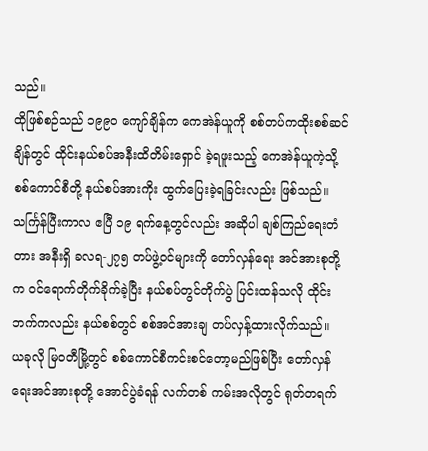သည်။
ထိုဖြစ်စဉ်သည် ၁၉၉၀ ကျော်ချိန်က ကေအဲန်ယူကို စစ်တပ်ကထိုးစစ်ဆင်ချိန်တွင် ထိုင်းနယ်စပ်အနီးထိတိမ်းရှောင် ခဲ့ရဖူးသည့် ကေအဲန်ယူကဲ့သို့ စစ်ကောင်စီတို့ နယ်စပ်အားကိုး ထွက်ပြေးခဲ့ရခြင်းလည်း ဖြစ်သည်။
သင်္ကြန်ပြီးကာလ ဧပြီ ၁၉ ရက်နေ့တွင်လည်း အဆိုပါ ချစ်ကြည်ရေးတံတား အနီးရှိ ခလရ-၂၇၅ တပ်ဖွဲ့ဝင်များကို တော်လှန်ရေး အင်အားစုတို့က ဝင်ရောက်တိုက်ခိုက်ခဲ့ပြီး နယ်စပ်တွင်တိုက်ပွဲ ပြင်းထန်သလို ထိုင်းဘက်ကလည်း နယ်စစ်တွင် စစ်အင်အားချ တပ်လှန့်ထားလိုက်သည်။
ယခုလို မြဝတီမြို့တွင် စစ်ကောင်စီကင်းစင်တော့မည်ဖြစ်ပြီး တော်လှန်ရေးအင်အားစုတို့ အောင်ပွဲခံရန် လက်တစ် ကမ်းအလိုတွင် ရုတ်တရက်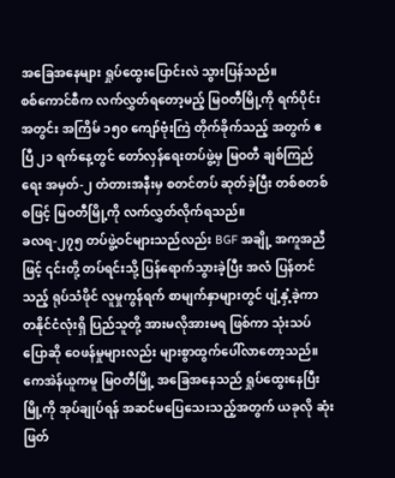အခြေအနေများ ရှုပ်ထွေးပြောင်းလဲ သွားပြန်သည်။
စစ်ကောင်စီက လက်လွှတ်ရတော့မည့် မြဝတီမြို့ကို ရက်ပိုင်းအတွင်း အကြိမ် ၁၅၀ ကျော်ဗုံးကြဲ တိုက်ခိုက်သည့် အတွက် ဧပြီ ၂၁ ရက်နေ့တွင် တော်လှန်ရေးတပ်ဖွဲ့မှ မြဝတီ ချစ်ကြည်ရေး အမှတ်-၂ တံတားအနီးမှ စတင်တပ် ဆုတ်ခဲ့ပြီး တစ်စတစ်စဖြင့် မြဝတီမြို့ကို လက်လွှတ်လိုက်ရသည်။
ခလရ-၂၇၅ တပ်ဖွဲ့ဝင်များသည်လည်း BGF အချို့ အကူအညီဖြင့် ၎င်းတို့ တပ်ရင်းသို့ ပြန်ရောက်သွားခဲ့ပြီး အလံ ပြန်တင်သည့် ရုပ်သံဖိုင် လူမှုကွန်ရက် စာမျက်နှာများတွင် ပျံ့နှံ့ခဲ့ကာ တနိုင်ငံလုံးရှိ ပြည်သူတို့ အားမလိုအားမရ ဖြစ်ကာ သုံးသပ်ပြောဆို ဝေဖန်မှုများလည်း များစွာထွက်ပေါ်လာတော့သည်။
ကေအဲန်ယူကမူ မြဝတီမြို့ အခြေအနေသည် ရှုပ်ထွေးနေပြီး မြို့ကို အုပ်ချုပ်ရန် အဆင်မပြေသေးသည့်အတွက် ယခုလို ဆုံးဖြတ်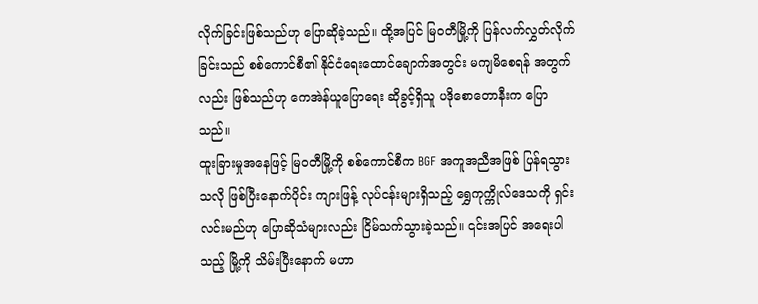လိုက်ခြင်းဖြစ်သည်ဟု ပြောဆိုခဲ့သည်။ ထို့အပြင် မြဝတီမြို့ကို ပြန်လက်လွှတ်လိုက်ခြင်းသည် စစ်ကောင်စီ၏ နိုင်ငံရေးထောင်ချောက်အတွင်း မကျမိစေရန် အတွက်လည်း ဖြစ်သည်ဟု ကေအဲန်ယူပြောရေး ဆိုခွင့်ရှိသူ ပဒိုစောတောနီးက ပြောသည်။
ထူးခြားမှုအနေဖြင့် မြဝတီမြို့ကို စစ်ကောင်စီက BGF အကူအညီအဖြစ် ပြန်ရသွားသလို ဖြစ်ပြီးနောက်ပိုင်း ကျားဖြန့် လုပ်ငန်းများရှိသည့် ရွှေကုက္ကိုလ်ဒေသကို ရှင်းလင်းမည်ဟု ပြောဆိုသံများလည်း ငြိမ်သက်သွားခဲ့သည်။ ၎င်းအပြင် အရေးပါသည့် မြို့ကို သိမ်းပြီးနောက် မဟာ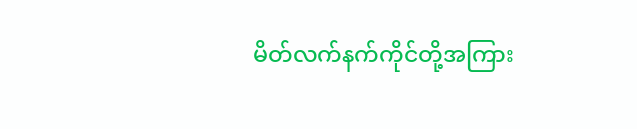မိတ်လက်နက်ကိုင်တို့အကြား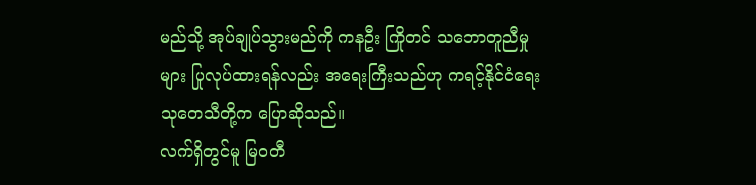မည်သို့ အုပ်ချုပ်သွားမည်ကို ကနဦး ကြိုတင် သဘောတူညီမှုများ ပြုလုပ်ထားရန်လည်း အရေးကြီးသည်ဟု ကရင့်နိုင်ငံရေးသုတေသီတို့က ပြောဆိုသည်။
လက်ရှိတွင်မူ မြဝတီ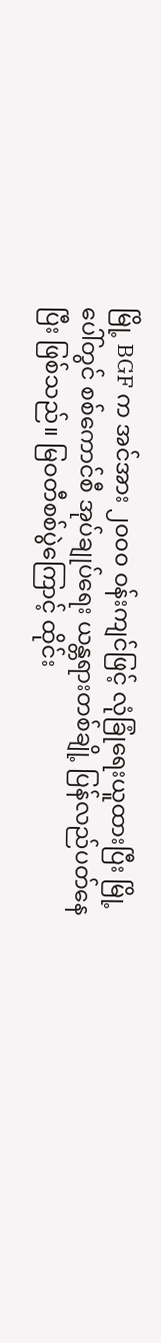မြို့ BGF က အင်အား ၂၀၀၀ ဝန်းကျင်ဖြင့် လုံခြုံရေးယူထားပြီး မြို့ပေါ်တွင် စစ်ကောင်စီ အုပ်ချုပ်ရေး ယန္တရားတစ်ချို့ ပြန်လည်ပတ်နေပြီး ဖြစ်သည်။ မြဝတီစစ်ပွဲကြောင့် ထိုင်း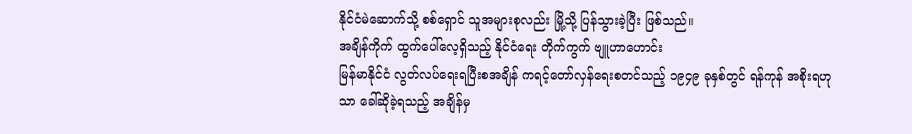နိုင်ငံမဲဆောက်သို့ စစ်ရှောင် သူအများစုလည်း မြို့သို့ ပြန်သွားခဲ့ပြီး ဖြစ်သည်။
အချိန်ကိုက် ထွက်ပေါ်လေ့ရှိသည့် နိုင်ငံရေး တိုက်ကွက် ဗျူဟာဟောင်း
မြန်မာနိုင်ငံ လွတ်လပ်ရေးရပြီးစအချိန် ကရင့်တော်လှန်ရေးစတင်သည့် ၁၉၄၉ ခုနှစ်တွင် ရန်ကုန် အစိုးရဟုသာ ခေါ်ဆိုခဲ့ရသည့် အချိန်မှ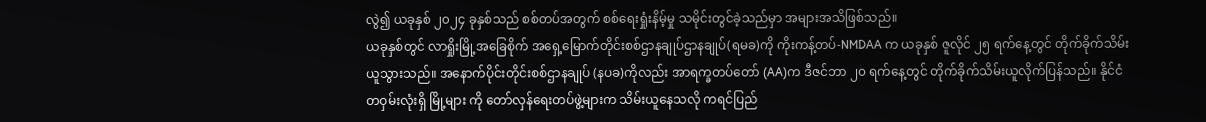လွဲ၍ ယခုနှစ် ၂၀၂၄ ခုနှစ်သည် စစ်တပ်အတွက် စစ်ရေးရှုံးနိမ့်မှု သမိုင်းတွင်ခဲ့သည်မှာ အများအသိဖြစ်သည်။
ယခုနှစ်တွင် လာရှိုးမြို့အခြေစိုက် အရှေ့မြောက်တိုင်းစစ်ဌာနချုပ်ဌာနချုပ်(ရမခ)ကို ကိုးကန့်တပ်-NMDAA က ယခုနှစ် ဇူလိုင် ၂၅ ရက်နေ့တွင် တိုက်ခိုက်သိမ်းယူသွားသည်။ အနောက်ပိုင်းတိုင်းစစ်ဌာနချုပ် (နပခ)ကိုလည်း အာရက္ခတပ်တော် (AA)က ဒီဇင်ဘာ ၂၀ ရက်နေ့တွင် တိုက်ခိုက်သိမ်းယူလိုက်ပြန်သည်။ နိုင်ငံတဝှမ်းလုံးရှိ မြို့များ ကို တော်လှန်ရေးတပ်ဖွဲ့များက သိမ်းယူနေသလို ကရင်ပြည်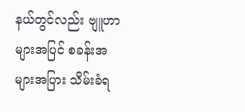နယ်တွင်လည်း ဗျူဟာများအပြင် စခန်းအများအပြား သိမ်းခံရ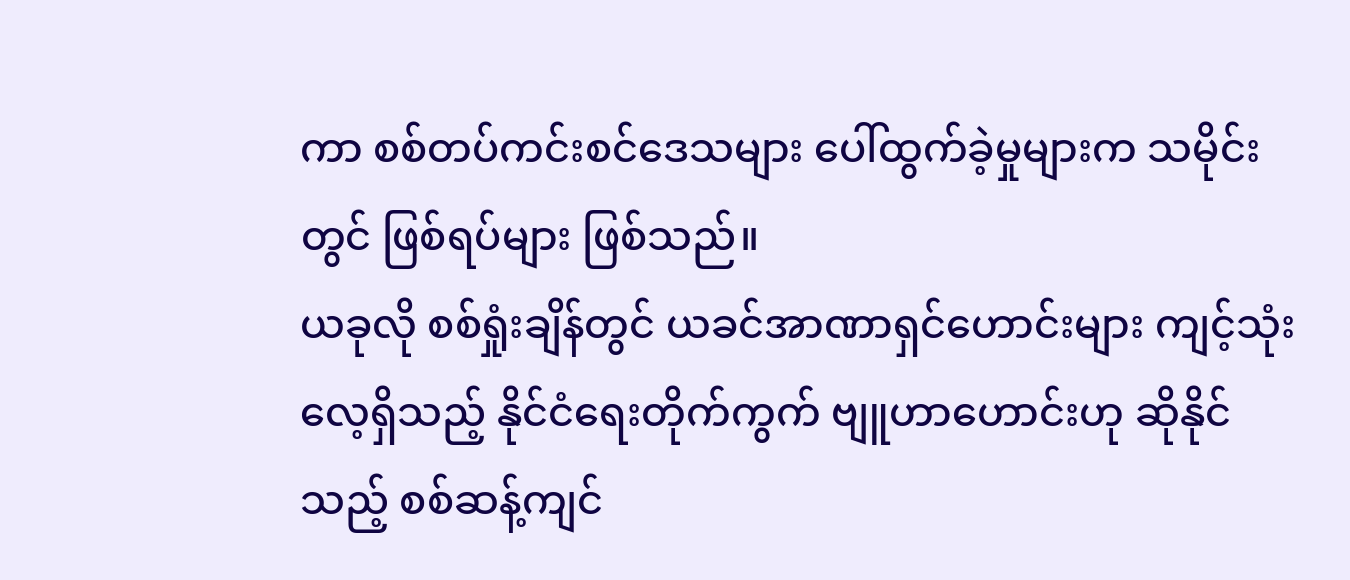ကာ စစ်တပ်ကင်းစင်ဒေသများ ပေါ်ထွက်ခဲ့မှုများက သမိုင်းတွင် ဖြစ်ရပ်များ ဖြစ်သည်။
ယခုလို စစ်ရှုံးချိန်တွင် ယခင်အာဏာရှင်ဟောင်းများ ကျင့်သုံးလေ့ရှိသည့် နိုင်ငံရေးတိုက်ကွက် ဗျူဟာဟောင်းဟု ဆိုနိုင်သည့် စစ်ဆန့်ကျင်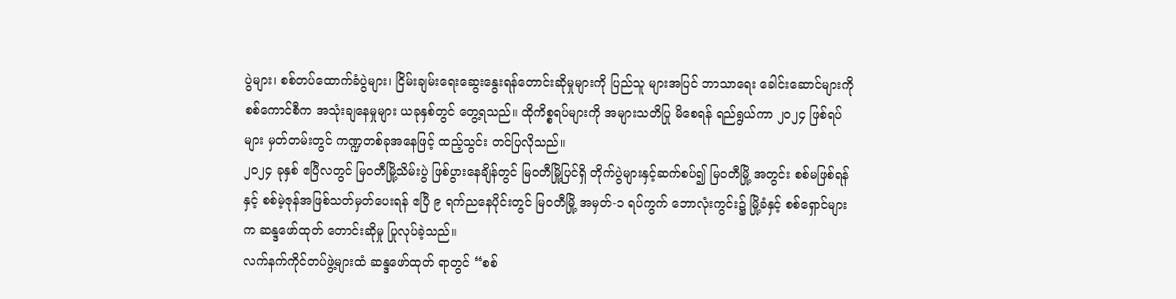ပွဲများ၊ စစ်တပ်ထောက်ခံပွဲများ၊ ငြိမ်းချမ်းရေးဆွေးနွေးရန်တောင်းဆိုမှုများကို ပြည်သူ များအပြင် ဘာသာရေး ခေါင်းဆောင်များကို စစ်ကောင်စီက အသုံးချနေမှုများ ယခုနှစ်တွင် တွေ့ရသည်။ ထိုကိစ္စရပ်များကို အများသတိပြု မိစေရန် ရည်ရွယ်ကာ ၂၀၂၄ ဖြစ်ရပ်များ မှတ်တမ်းတွင် ကဏ္ဍတစ်ခုအနေဖြင့် ထည့်သွင်း တင်ပြလိုသည်။
၂၀၂၄ ခုနှစ် ဧပြီလတွင် မြဝတီမြို့သိမ်းပွဲ ဖြစ်ပွားနေချိန်တွင် မြဝတီမြို့ပြင်ရှိ တိုက်ပွဲများနှင့်ဆက်စပ်၍ မြဝတီမြို့ အတွင်း စစ်မဖြစ်ရန်နှင့် စစ်မဲ့ဇုန်အဖြစ်သတ်မှတ်ပေးရန် ဧပြီ ၉ ရက်ညနေပိုင်းတွင် မြဝတီမြို့ အမှတ်-၁ ရပ်ကွက် ဘောလုံးကွင်း၌ မြို့ခံနှင့် စစ်ရှောင်များက ဆန္ဒဖော်ထုတ် တောင်းဆိုမှု ပြုလုပ်ခဲ့သည်။
လက်နက်ကိုင်တပ်ဖွဲ့များထံ ဆန္ဒဖော်ထုတ် ရာတွင် “စစ်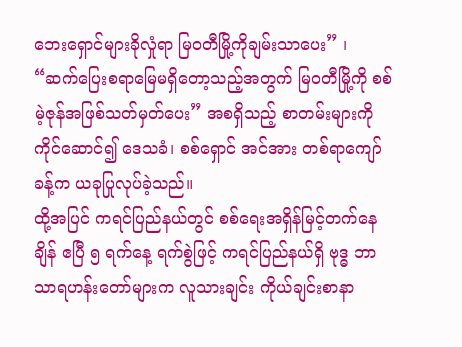ဘေးရှောင်များခိုလှုံရာ မြဝတီမြို့ကိုချမ်းသာပေး” ၊ “ဆက်ပြေးစရာမြေမရှိတော့သည့်အတွက် မြဝတီမြို့ကို စစ်မဲ့ဇုန်အဖြစ်သတ်မှတ်ပေး” အစရှိသည့် စာတမ်းများကို ကိုင်ဆောင်၍ ဒေသခံ၊ စစ်ရှောင် အင်အား တစ်ရာကျော်ခန့်က ယခုပြုလုပ်ခဲ့သည်။
ထို့အပြင် ကရင်ပြည်နယ်တွင် စစ်ရေးအရှိန်မြင့်တက်နေချိန် ဧပြီ ၅ ရက်နေ့ ရက်စွဲဖြင့် ကရင်ပြည်နယ်ရှိ ဗုဒ္ဓ ဘာသာရဟန်းတော်များက လူသားချင်း ကိုယ်ချင်းစာနာ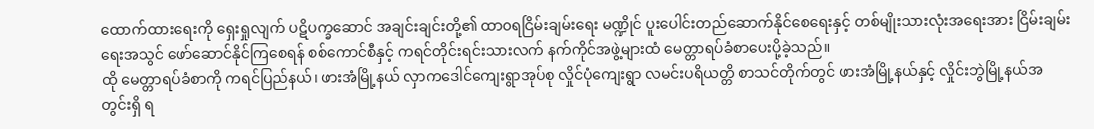ထောက်ထားရေးကို ရှေးရှုလျက် ပဋိပက္ခဆောင် အချင်းချင်းတို့၏ ထာ၀ရငြိမ်းချမ်းရေး မဏ္ဍိုင် ပူးပေါင်းတည်ဆောက်နိုင်စေရေးနှင့် တစ်မျိုးသားလုံးအရေးအား ငြိမ်းချမ်းရေးအသွင် ဖော်ဆောင်နိုင်ကြစေရန် စစ်ကောင်စီနှင့် ကရင်တိုင်းရင်းသားလက် နက်ကိုင်အဖွဲ့များထံ မေတ္တာရပ်ခံစာပေးပို့ခဲ့သည်။
ထို မေတ္တာရပ်ခံစာကို ကရင်ပြည်နယ်၊ ဖားအံမြို့နယ် လှာကဒေါင်ကျေးရွာအုပ်စု လှိုင်ပုံကျေးရွာ လမင်းပရိယတ္တိ စာသင်တိုက်တွင် ဖားအံမြို့နယ်နှင့် လှိုင်းဘွဲမြို့နယ်အတွင်းရှိ ရ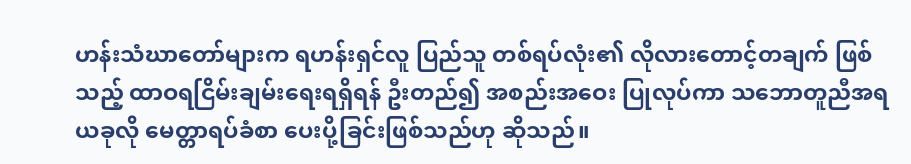ဟန်းသံဃာတော်များက ရဟန်းရှင်လူ ပြည်သူ တစ်ရပ်လုံး၏ လိုလားတောင့်တချက် ဖြစ်သည့် ထာဝရငြိမ်းချမ်းရေးရရှိရန် ဦးတည်၍ အစည်းအဝေး ပြုလုပ်ကာ သဘောတူညီအရ ယခုလို မေတ္တာရပ်ခံစာ ပေးပို့ခြင်းဖြစ်သည်ဟု ဆိုသည်။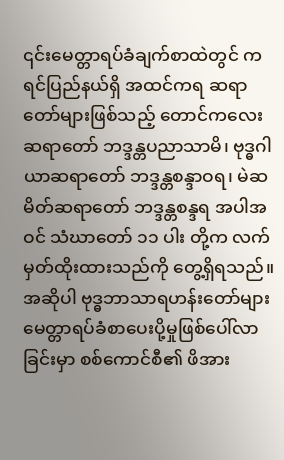၎င်းမေတ္တာရပ်ခံချက်စာထဲတွင် ကရင်ပြည်နယ်ရှိ အထင်ကရ ဆရာတော်များဖြစ်သည့် တောင်ကလေးဆရာတော် ဘဒ္ဒန္တပညာသာမိ၊ ဗုဒ္ဓဂါယာဆရာတော် ဘဒ္ဒန္တစန္ဒာဝရ၊ မဲဆမိတ်ဆရာတော် ဘဒ္ဒန္တစန္ဒရ အပါအဝင် သံဃာတော် ၁၁ ပါး တို့က လက်မှတ်ထိုးထားသည်ကို တွေ့ရှိရသည်။
အဆိုပါ ဗုဒ္ဓဘာသာရဟန်းတော်များမေတ္တာရပ်ခံစာပေးပို့မှုဖြစ်ပေါ်လာခြင်းမှာ စစ်ကောင်စီ၏ ဖိအား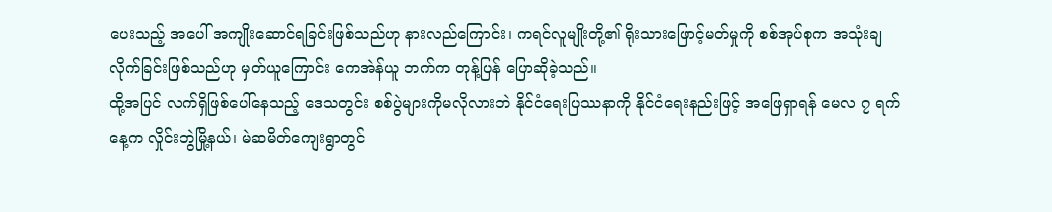ပေးသည့် အပေါ် အကျိုးဆောင်ရခြင်းဖြစ်သည်ဟု နားလည်ကြောင်း၊ ကရင်လူမျိုးတို့၏ ရိုးသားဖြောင့်မတ်မှုကို စစ်အုပ်စုက အသုံးချလိုက်ခြင်းဖြစ်သည်ဟု မှတ်ယူကြောင်း ကေအဲန်ယူ ဘက်က တုန့်ပြန် ပြောဆိုခဲ့သည်။
ထို့အပြင် လက်ရှိဖြစ်ပေါ်နေသည့် ဒေသတွင်း စစ်ပွဲများကိုမလိုလားဘဲ နိုင်ငံရေးပြဿနာကို နိုင်ငံရေးနည်းဖြင့် အဖြေရှာရန် မေလ ၇ ရက်နေ့က လှိုင်းဘွဲမြို့နယ်၊ မဲဆမိတ်ကျေးရွာတွင်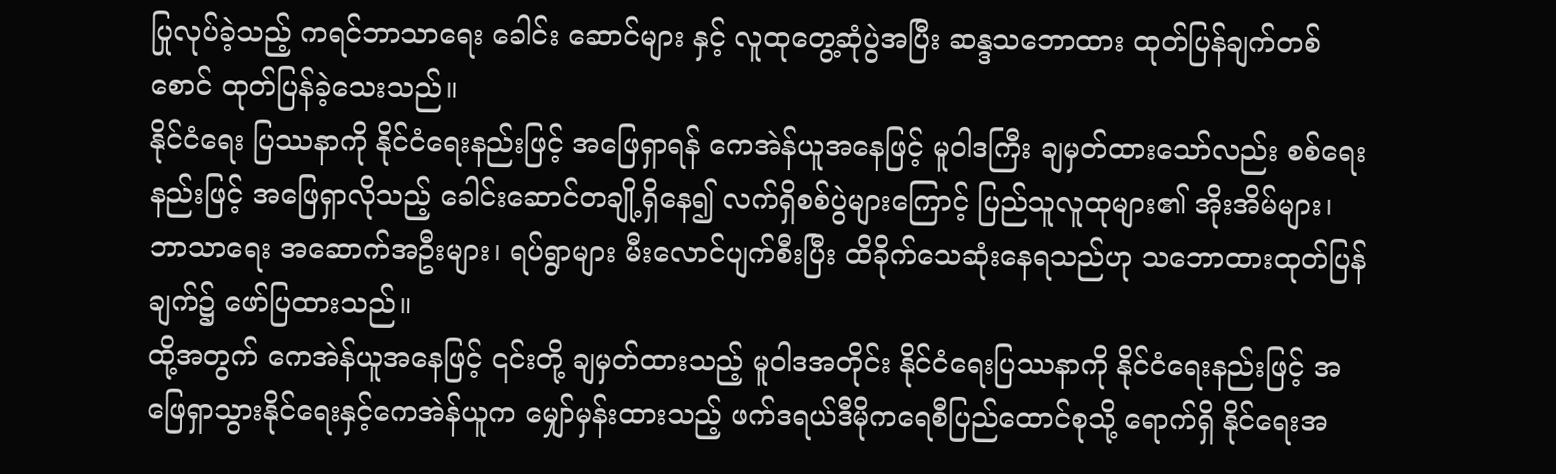ပြုလုပ်ခဲ့သည့် ကရင်ဘာသာရေး ခေါင်း ဆောင်များ နှင့် လူထုတွေ့ဆုံပွဲအပြီး ဆန္ဒသဘောထား ထုတ်ပြန်ချက်တစ်စောင် ထုတ်ပြန်ခဲ့သေးသည်။
နိုင်ငံရေး ပြဿနာကို နိုင်ငံရေးနည်းဖြင့် အဖြေရှာရန် ကေအဲန်ယူအနေဖြင့် မူဝါဒကြီး ချမှတ်ထားသော်လည်း စစ်ရေးနည်းဖြင့် အဖြေရှာလိုသည့် ခေါင်းဆောင်တချို့ရှိနေ၍ လက်ရှိစစ်ပွဲများကြောင့် ပြည်သူလူထုများ၏ အိုးအိမ်များ၊ ဘာသာရေး အဆောက်အဦးများ၊ ရပ်ရွာများ မီးလောင်ပျက်စီးပြီး ထိခိုက်သေဆုံးနေရသည်ဟု သဘောထားထုတ်ပြန်ချက်၌ ဖော်ပြထားသည်။
ထို့အတွက် ကေအဲန်ယူအနေဖြင့် ၎င်းတို့ ချမှတ်ထားသည့် မူဝါဒအတိုင်း နိုင်ငံရေးပြဿနာကို နိုင်ငံရေးနည်းဖြင့် အဖြေရှာသွားနိုင်ရေးနှင့်ကေအဲန်ယူက မျှော်မှန်းထားသည့် ဖက်ဒရယ်ဒီမိုကရေစီပြည်ထောင်စုသို့ ရောက်ရှိ နိုင်ရေးအ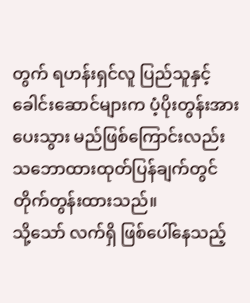တွက် ရဟန်းရှင်လူ ပြည်သူနှင့် ခေါင်းဆောင်များက ပံ့ပိုးတွန်းအားပေးသွား မည်ဖြစ်ကြောင်းလည်း သဘောထားထုတ်ပြန်ချက်တွင် တိုက်တွန်းထားသည်။
သို့သော် လက်ရှိ ဖြစ်ပေါ်နေသည့်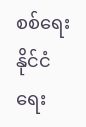စစ်ရေး နိုင်ငံရေး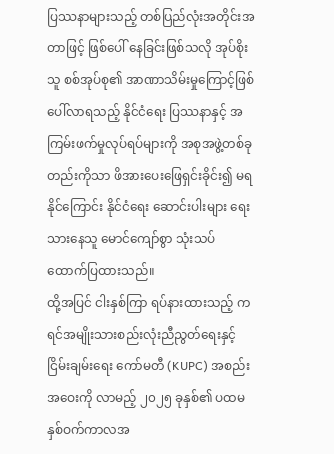ပြဿနာများသည့် တစ်ပြည်လုံးအတိုင်းအတာဖြင့် ဖြစ်ပေါ် နေခြင်းဖြစ်သလို အုပ်စိုးသူ စစ်အုပ်စု၏ အာဏာသိမ်းမှုကြောင့်ဖြစ်ပေါ်လာရသည့် နိုင်ငံရေး ပြဿနာနှင့် အကြမ်းဖက်မှုလုပ်ရပ်များကို အစုအဖွဲ့တစ်ခုတည်းကိုသာ ဖိအားပေးဖြေရှင်းခိုင်း၍ မရနိုင်ကြောင်း နိုင်ငံရေး ဆောင်းပါးများ ရေးသားနေသူ မောင်ကျော်စွာ သုံးသပ်ထောက်ပြထားသည်။
ထို့အပြင် ငါးနှစ်ကြာ ရပ်နားထားသည့် ကရင်အမျိုးသားစည်းလုံးညီညွတ်ရေးနှင့် ငြိမ်းချမ်းရေး ကော်မတီ (KUPC) အစည်းအဝေးကို လာမည့် ၂၀၂၅ ခုနှစ်၏ ပထမနှစ်ဝက်ကာလအ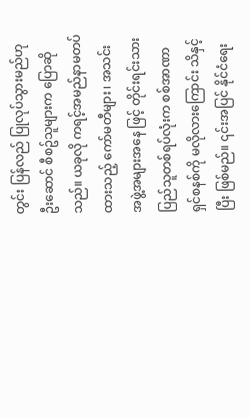တွင်း ပြန်လည် ပြုလုပ်သွားမည်ဟု ဦးဆောင် စီစဥ်သူများက ပြောဆိုသည်။ ယခုလို ကရင့်အမည်နာမတပ်ထားသည့် ကော်မတီများ၊ အသင်းအဖွဲ့အများအနေ ဖြင့် တိုင်းရင်းသားပြည်သူတစ်ရပ်လုံးက စစ်အာဏာရှင်စနစ်ကို မလိုလားကြောင်း သိနှင့်ပြီး ဖြစ်မည်။ ၎င်းအပြင် နိုင်ငံရေး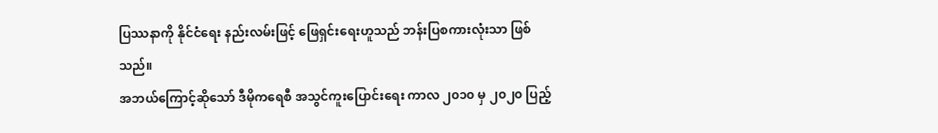ပြဿနာကို နိုင်ငံရေး နည်းလမ်းဖြင့် ဖြေရှင်းရေးဟူသည် ဘန်းပြစကားလုံးသာ ဖြစ်သည်။
အဘယ်ကြောင့်ဆိုသော် ဒီမိုကရေစီ အသွင်ကူးပြောင်းရေး ကာလ ၂၀၁၀ မှ ၂၀၂၀ ပြည့်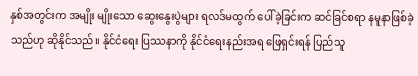နှစ်အတွင်းက အမျိုး မျိုးသော ဆွေးနွေးပွဲများ ရလဒ်မထွက် ပေါ်ခဲ့ခြင်းက ဆင်ခြင်စရာ နမူနာဖြစ်ခဲ့သည်ဟု ဆိုနိုင်သည်။ နိုင်ငံရေး ပြဿနာကို နိုင်ငံရေးနည်းအရ ဖြေရှင်းရန် ပြည်သူ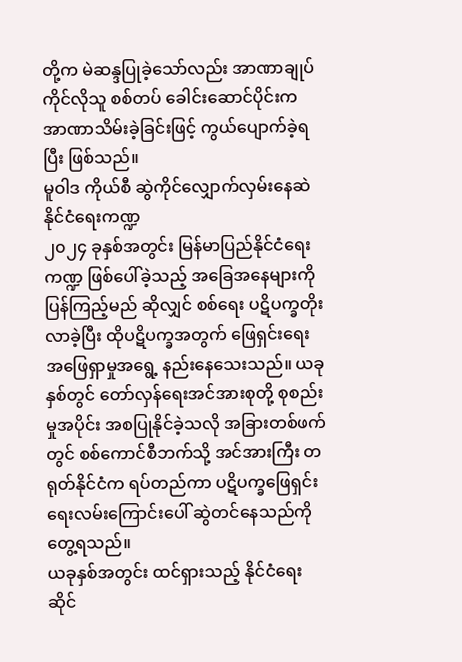တို့က မဲဆန္ဒပြုခဲ့သော်လည်း အာဏာချုပ်ကိုင်လိုသူ စစ်တပ် ခေါင်းဆောင်ပိုင်းက အာဏာသိမ်းခဲ့ခြင်းဖြင့် ကွယ်ပျောက်ခဲ့ရပြီး ဖြစ်သည်။
မူဝါဒ ကိုယ်စီ ဆွဲကိုင်လျှောက်လှမ်းနေဆဲ နိုင်ငံရေးကဏ္ဍ
၂၀၂၄ ခုနှစ်အတွင်း မြန်မာပြည်နိုင်ငံရေးကဏ္ဍ ဖြစ်ပေါ်ခဲ့သည့် အခြေအနေများကို ပြန်ကြည့်မည် ဆိုလျှင် စစ်ရေး ပဋိပက္ခတိုးလာခဲ့ပြီး ထိုပဋိပက္ခအတွက် ဖြေရှင်းရေး အဖြေရှာမှုအရွေ့ နည်းနေသေးသည်။ ယခုနှစ်တွင် တော်လှန်ရေးအင်အားစုတို့ စုစည်းမှုအပိုင်း အစပြုနိုင်ခဲ့သလို အခြားတစ်ဖက်တွင် စစ်ကောင်စီဘက်သို့ အင်အားကြီး တရုတ်နိုင်ငံက ရပ်တည်ကာ ပဋိပက္ခဖြေရှင်းရေးလမ်းကြောင်းပေါ် ဆွဲတင်နေသည်ကို တွေ့ရသည်။
ယခုနှစ်အတွင်း ထင်ရှားသည့် နိုင်ငံရေးဆိုင်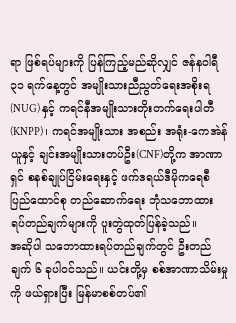ရာ ဖြစ်ရပ်များကို ပြန်ကြည့်မည်ဆိုလျှင် ဇန်နဝါရီ ၃၁ ရက်နေ့တွင် အမျိုးသားညီညွတ်ရေးအစိုးရ (NUG) နှင့် ကရင်နီအမျိုးသားတိုးတက်ရေးပါတီ(KNPP)၊ ကရင်အမျိုးသား အစည်း အရုံး-ကေအဲန်ယူနှင့် ချင်းအမျိုးသားတပ်ဦး(CNF)တို့က အာဏာရှင် စနစ်ချုပ်ငြိမ်းရေးနှင့် ဖက်ဒရယ်ဒီမိုကရေစီ ပြည်ထောင်စု တည်ဆောက်ရေး ဘုံသဘောထား ရပ်တည်ချက်များကို ပူးတွဲထုတ်ပြန်ခဲ့သည်။
အဆိုပါ သဘောထားရပ်တည်ချက်တွင် ဦးတည်ချက် ၆ ခုပါဝင်သည်။ ယင်းတို့မှ စစ်အာဏာသိမ်းမှုကို ဖယ်ရှားပြီး မြန်မာစစ်တပ်၏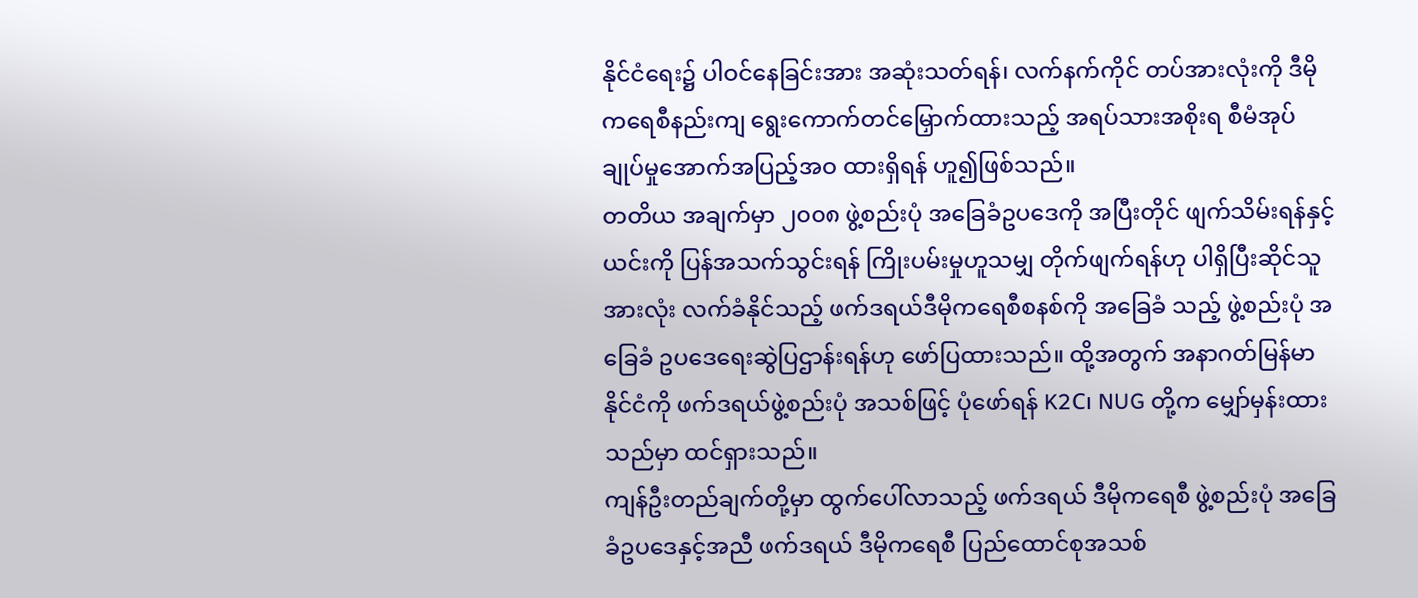နိုင်ငံရေး၌ ပါဝင်နေခြင်းအား အဆုံးသတ်ရန်၊ လက်နက်ကိုင် တပ်အားလုံးကို ဒီမိုကရေစီနည်းကျ ရွေးကောက်တင်မြှောက်ထားသည့် အရပ်သားအစိုးရ စီမံအုပ်ချုပ်မှုအောက်အပြည့်အဝ ထားရှိရန် ဟူ၍ဖြစ်သည်။
တတိယ အချက်မှာ ၂၀၀၈ ဖွဲ့စည်းပုံ အခြေခံဥပဒေကို အပြီးတိုင် ဖျက်သိမ်းရန်နှင့် ယင်းကို ပြန်အသက်သွင်းရန် ကြိုးပမ်းမှုဟူသမျှ တိုက်ဖျက်ရန်ဟု ပါရှိပြီးဆိုင်သူအားလုံး လက်ခံနိုင်သည့် ဖက်ဒရယ်ဒီမိုကရေစီစနစ်ကို အခြေခံ သည့် ဖွဲ့စည်းပုံ အခြေခံ ဥပဒေရေးဆွဲပြဌာန်းရန်ဟု ဖော်ပြထားသည်။ ထို့အတွက် အနာဂတ်မြန်မာနိုင်ငံကို ဖက်ဒရယ်ဖွဲ့စည်းပုံ အသစ်ဖြင့် ပုံဖော်ရန် K2C၊ NUG တို့က မျှော်မှန်းထားသည်မှာ ထင်ရှားသည်။
ကျန်ဦးတည်ချက်တို့မှာ ထွက်ပေါ်လာသည့် ဖက်ဒရယ် ဒီမိုကရေစီ ဖွဲ့စည်းပုံ အခြေခံဥပဒေနှင့်အညီ ဖက်ဒရယ် ဒီမိုကရေစီ ပြည်ထောင်စုအသစ်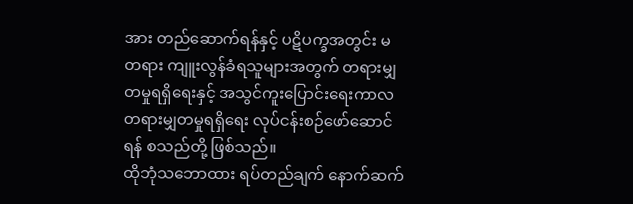အား တည်ဆောက်ရန်နှင့် ပဋိပက္ခအတွင်း မတရား ကျူးလွန်ခံရသူများအတွက် တရားမျှတမှုရရှိရေးနှင့် အသွင်ကူးပြောင်းရေးကာလ တရားမျှတမှုရရှိရေး လုပ်ငန်းစဉ်ဖော်ဆောင်ရန် စသည်တို့ ဖြစ်သည်။
ထိုဘုံသဘောထား ရပ်တည်ချက် နောက်ဆက်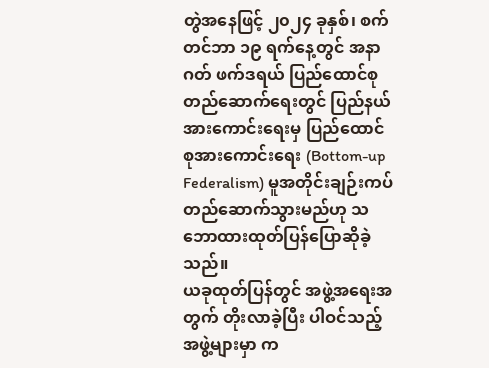တွဲအနေဖြင့် ၂၀၂၄ ခုနှစ်၊ စက်တင်ဘာ ၁၉ ရက်နေ့တွင် အနာဂတ် ဖက်ဒရယ် ပြည်ထောင်စုတည်ဆောက်ရေးတွင် ပြည်နယ်အားကောင်းရေးမှ ပြည်ထောင် စုအားကောင်းရေး (Bottom-up Federalism) မူအတိုင်းချဉ်းကပ်တည်ဆောက်သွားမည်ဟု သဘောထားထုတ်ပြန်ပြောဆိုခဲ့သည်။
ယခုထုတ်ပြန်တွင် အဖွဲ့အရေးအတွက် တိုးလာခဲ့ပြီး ပါဝင်သည့် အဖွဲ့များမှာ က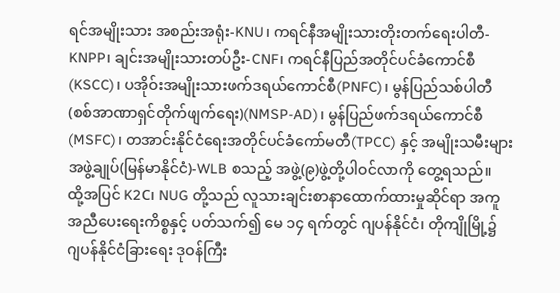ရင်အမျိုးသား အစည်းအရုံး-KNU၊ ကရင်နီအမျိုးသားတိုးတက်ရေးပါတီ-KNPP၊ ချင်းအမျိုးသားတပ်ဦး-CNF၊ ကရင်နီပြည်အတိုင်ပင်ခံကောင်စီ (KSCC)၊ ပအိုဝ်းအမျိုးသားဖက်ဒရယ်ကောင်စီ(PNFC)၊ မွန်ပြည်သစ်ပါတီ (စစ်အာဏာရှင်တိုက်ဖျက်ရေး)(NMSP-AD)၊ မွန်ပြည်ဖက်ဒရယ်ကောင်စီ(MSFC)၊ တအာင်းနိုင်ငံရေးအတိုင်ပင်ခံကော်မတီ(TPCC) နှင့် အမျိုးသမီးများ အဖွဲ့ချုပ်(မြန်မာနိုင်ငံ)-WLB စသည့် အဖွဲ့(၉)ဖွဲ့တို့ပါဝင်လာကို တွေ့ရသည်။
ထို့အပြင် K2C၊ NUG တို့သည် လူသားချင်းစာနာထောက်ထားမှုဆိုင်ရာ အကူအညီပေးရေးကိစ္စနှင့် ပတ်သက်၍ မေ ၁၄ ရက်တွင် ဂျပန်နိုင်ငံ၊ တိုကျိုမြို့၌ ဂျပန်နိုင်ငံခြားရေး ဒုဝန်ကြီး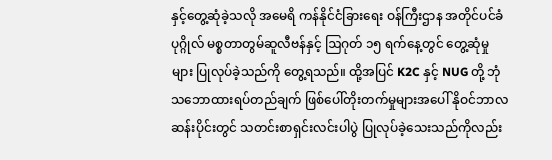နှင့်တွေ့ဆုံခဲ့သလို အမေရိ ကန်နိုင်ငံခြားရေး ဝန်ကြီးဌာန အတိုင်ပင်ခံပုဂ္ဂိုလ် မစ္စတာတွမ်ဆူလီဗန်နှင့် ဩဂုတ် ၁၅ ရက်နေ့တွင် တွေ့ဆုံမှုများ ပြုလုပ်ခဲ့သည်ကို တွေ့ရသည်။ ထို့အပြင် K2C နှင့် NUG တို့ ဘုံသဘောထားရပ်တည်ချက် ဖြစ်ပေါ်တိုးတက်မှုများအပေါ် နိုဝင်ဘာလဆန်းပိုင်းတွင် သတင်းစာရှင်းလင်းပါပွဲ ပြုလုပ်ခဲ့သေးသည်ကိုလည်း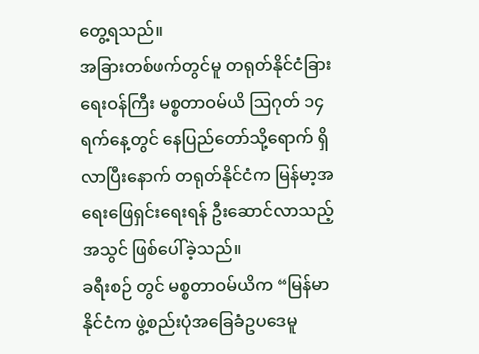တွေ့ရသည်။
အခြားတစ်ဖက်တွင်မူ တရုတ်နိုင်ငံခြားရေးဝန်ကြီး မစ္စတာဝမ်ယိ ဩဂုတ် ၁၄ ရက်နေ့တွင် နေပြည်တော်သို့ရောက် ရှိလာပြီးနောက် တရုတ်နိုင်ငံက မြန်မာ့အရေးဖြေရှင်းရေးရန် ဦးဆောင်လာသည့်အသွင် ဖြစ်ပေါ်ခဲ့သည်။
ခရီးစဉ် တွင် မစ္စတာဝမ်ယိက “မြန်မာနိုင်ငံက ဖွဲ့စည်းပုံအခြေခံဥပဒေမူ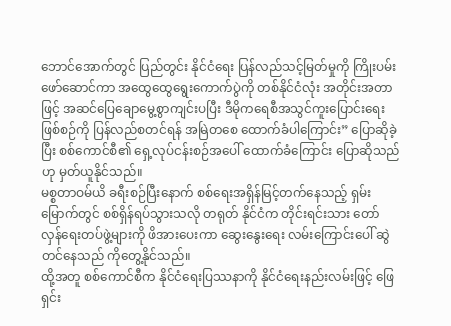ဘောင်အောက်တွင် ပြည်တွင်း နိုင်ငံရေး ပြန်လည်သင့်မြတ်မှုကို ကြိုးပမ်း ဖော်ဆောင်ကာ အထွေထွေရွေးကောက်ပွဲကို တစ်နိုင်ငံလုံး အတိုင်းအတာဖြင့် အဆင်ပြေချောမွေ့စွာကျင်းပပြီး ဒီမိုကရေစီအသွင်ကူးပြောင်းရေးဖြစ်စဉ်ကို ပြန်လည်စတင်ရန် အမြဲတစေ ထောက်ခံပါကြောင်း” ပြောဆိုခဲ့ပြီး စစ်ကောင်စီ၏ ရှေ့လုပ်ငန်းစဉ်အပေါ် ထောက်ခံကြောင်း ပြောဆိုသည်ဟု မှတ်ယူနိုင်သည်။
မစ္စတာဝမ်ယိ ခရီးစဉ်ပြီးနောက် စစ်ရေးအရှိန်မြင့်တက်နေသည့် ရှမ်းမြောက်တွင် စစ်ရှိန်ရပ်သွားသလို တရုတ် နိုင်ငံက တိုင်းရင်းသား တော်လှန်ရေးတပ်ဖွဲ့များကို ဖိအားပေးကာ ဆွေးနွေးရေး လမ်းကြောင်းပေါ် ဆွဲတင်နေသည် ကိုတွေ့နိုင်သည်။
ထို့အတူ စစ်ကောင်စီက နိုင်ငံရေးပြဿနာကို နိုင်ငံရေးနည်းလမ်းဖြင့် ဖြေရှင်း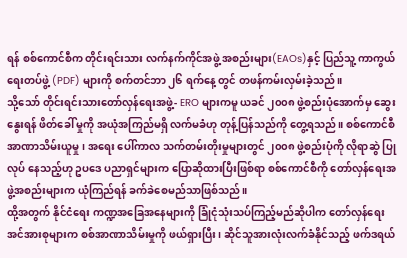ရန် စစ်ကောင်စီက တိုင်းရင်းသား လက်နက်ကိုင်အဖွဲ့ အစည်းများ(EAOs)နှင့် ပြည်သူ့ ကာကွယ်ရေးတပ်ဖွဲ့ (PDF) များကို စက်တင်ဘာ ၂၆ ရက်နေ့ တွင် တဖန်ကမ်းလှမ်းခဲ့သည်။
သို့သော် တိုင်းရင်းသားတော်လှန်ရေးအဖွဲ့- ERO များကမူ ယခင် ၂၀၀၈ ဖွဲ့စည်းပုံအောက်မှ ဆွေးနွေးရန် ဖိတ်ခေါ် မှုကို အယုံအကြည်မရှိ လက်မခံဟု တုန့်ပြန်သည်ကို တွေ့ရသည်။ စစ်ကောင်စီ အာဏာသိမ်းယူမှု၊ အရေး ပေါ်ကာလ သက်တမ်းတိုးမှုများတွင် ၂၀၀၈ ဖွဲ့စည်းပုံကို လိုရာဆွဲ ပြုလုပ် နေသည့်ဟု ဥပဒေ ပညာရှင်များက ပြောဆိုထားပြီးဖြစ်ရာ စစ်ကောင်စီကို တော်လှန်ရေးအဖွဲ့အစည်းများက ယုံကြည်ရန် ခက်ခဲစေမည်သာဖြစ်သည်။
ထို့အတွက် နိုင်ငံရေး ကဏ္ဍအခြေအနေများကို ခြုံငုံသုံးသပ်ကြည့်မည်ဆိုပါက တော်လှန်ရေး အင်အားစုများက စစ်အာဏာသိမ်းမှုကို ဖယ်ရှားပြီး၊ ဆိုင်သူအားလုံးလက်ခံနိုင်သည့် ဖက်ဒရယ်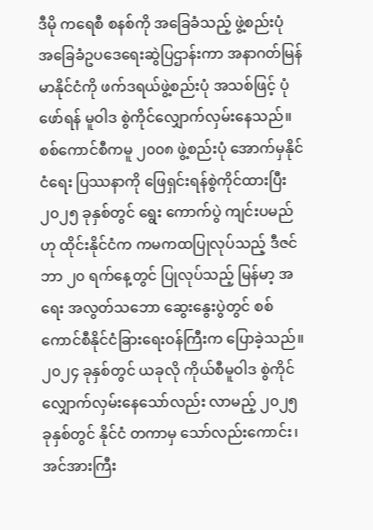ဒီမို ကရေစီ စနစ်ကို အခြေခံသည့် ဖွဲ့စည်းပုံ အခြေခံဥပဒေရေးဆွဲပြဌာန်းကာ အနာဂတ်မြန်မာနိုင်ငံကို ဖက်ဒရယ်ဖွဲ့စည်းပုံ အသစ်ဖြင့် ပုံဖော်ရန် မူဝါဒ စွဲကိုင်လျှောက်လှမ်းနေသည်။
စစ်ကောင်စီကမူ ၂၀၀၈ ဖွဲ့စည်းပုံ အောက်မှနိုင်ငံရေး ပြဿနာကို ဖြေရှင်းရန်စွဲကိုင်ထားပြီး ၂၀၂၅ ခုနှစ်တွင် ရွေး ကောက်ပွဲ ကျင်းပမည်ဟု ထိုင်းနိုင်ငံက ကမကထပြုလုပ်သည့် ဒီဇင်ဘာ ၂၀ ရက်နေ့တွင် ပြုလုပ်သည့် မြန်မာ့ အရေး အလွတ်သဘော ဆွေးနွေးပွဲတွင် စစ်ကောင်စီနိုင်ငံခြားရေးဝန်ကြီးက ပြောခဲ့သည်။
၂၀၂၄ ခုနှစ်တွင် ယခုလို ကိုယ်စီမူဝါဒ စွဲကိုင်လျှောက်လှမ်းနေသော်လည်း လာမည့် ၂၀၂၅ ခုနှစ်တွင် နိုင်ငံ တကာမှ သော်လည်းကောင်း၊ အင်အားကြီး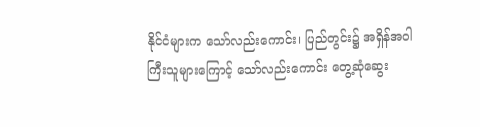နိုင်ငံများက သော်လည်းကောင်း၊ ပြည်တွင်း၌ အရှိန်အဝါကြီးသူများကြောင့် သော်လည်းကောင်း တွေ့ဆုံဆွေး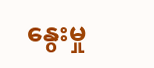နွေးမှု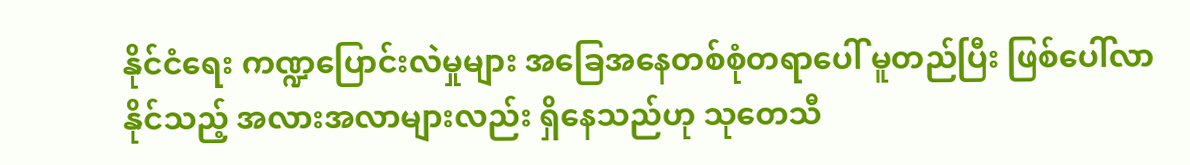နိုင်ငံရေး ကဏ္ဍပြောင်းလဲမှုများ အခြေအနေတစ်စုံတရာပေါ် မူတည်ပြီး ဖြစ်ပေါ်လာနိုင်သည့် အလားအလာများလည်း ရှိနေသည်ဟု သုတေသီ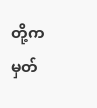တို့က မှတ်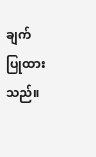ချက်ပြုထားသည်။